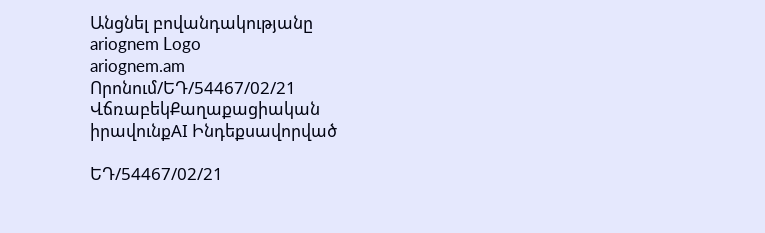Անցնել բովանդակությանը
ariognem Logo
ariognem.am
Որոնում/ԵԴ/54467/02/21
ՎճռաբեկՔաղաքացիական իրավունքAI Ինդեքսավորված

ԵԴ/54467/02/21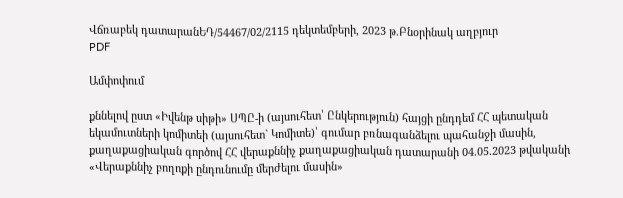Վճռաբեկ դատարանԵԴ/54467/02/2115 դեկտեմբերի, 2023 թ.Բնօրինակ աղբյուր
PDF

Ամփոփում

քննելով ըստ «Իվենթ սիթի» ՍՊԸ-ի (այսուհետ՝ Ընկերություն) հայցի ընդդեմ ՀՀ պետական եկամուտների կոմիտեի (այսուհետ` Կոմիտե)՝ գումար բռնագանձելու պահանջի մասին, քաղաքացիական գործով ՀՀ վերաքննիչ քաղաքացիական դատարանի 04.05.2023 թվականի «Վերաքննիչ բողոքի ընդունումը մերժելու մասին»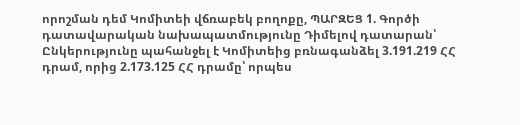որոշման դեմ Կոմիտեի վճռաբեկ բողոքը, ՊԱՐԶԵՑ 1. Գործի դատավարական նախապատմությունը Դիմելով դատարան՝ Ընկերությունը պահանջել է Կոմիտեից բռնագանձել 3.191.219 ՀՀ դրամ, որից 2.173.125 ՀՀ դրամը՝ որպես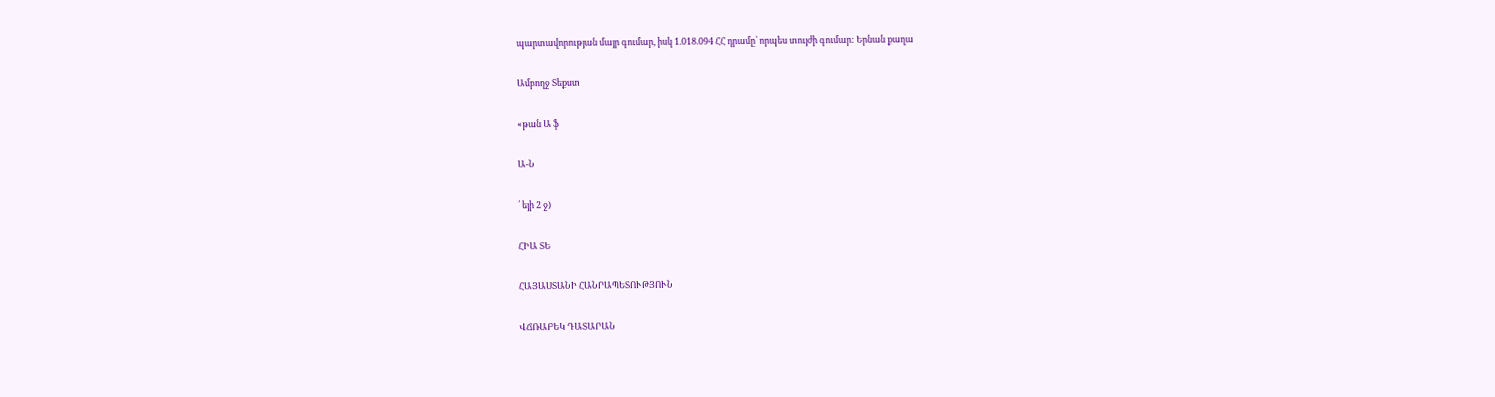պարտավորության մայր գումար, իսկ 1.018.094 ՀՀ դրամը՝ որպես տույժի գումար: Երնան քաղա

Ամբողջ Տեքստ

«թան Ա ֆ

Ա-Ն

՛ եյի 2 ջ)

ՀԻԱ ՏԵ

ՀԱՅԱՍՏԱՆԻ ՀԱՆՐԱՊԵՏՈՒԹՅՈՒՆ

ՎՃՌԱԲԵԿ ԴԱՏԱՐԱՆ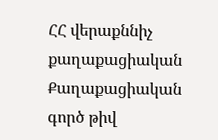ՀՀ վերաքննիչ քաղաքացիական Քաղաքացիական գործ թիվ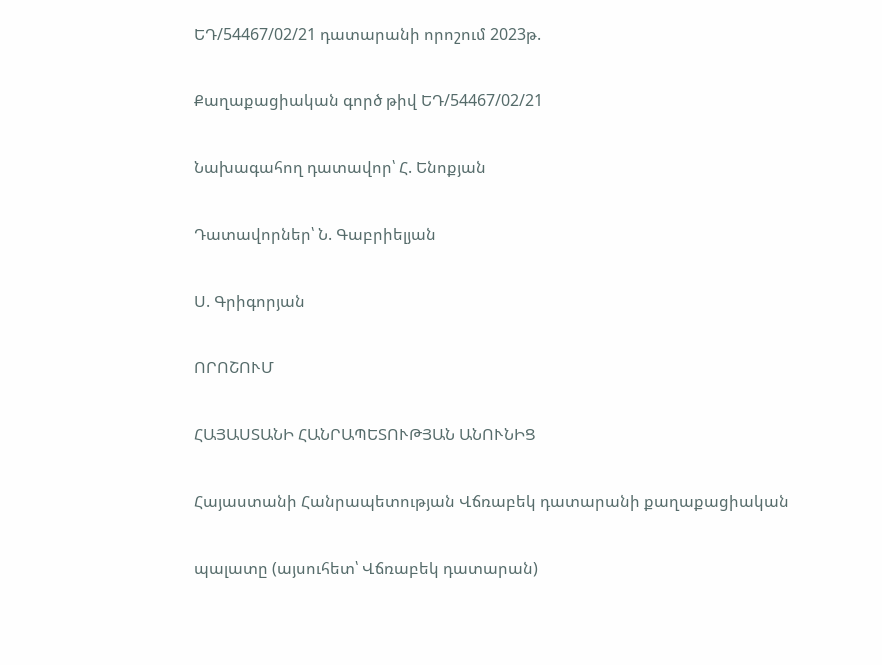ԵԴ/54467/02/21 դատարանի որոշում 2023թ.

Քաղաքացիական գործ թիվ ԵԴ/54467/02/21

Նախագահող դատավոր՝ Հ. Ենոքյան

Դատավորներ՝ Ն. Գաբրիելյան

Ս. Գրիգորյան

ՈՐՈՇՈՒՄ

ՀԱՅԱՍՏԱՆԻ ՀԱՆՐԱՊԵՏՈՒԹՅԱՆ ԱՆՈՒՆԻՑ

Հայաստանի Հանրապետության Վճռաբեկ դատարանի քաղաքացիական

պալատը (այսուհետ՝ Վճռաբեկ դատարան)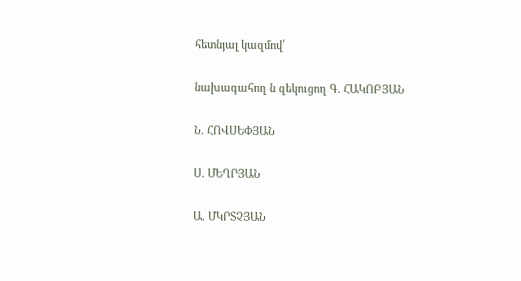հետնյալ կազմով՝

նախագահող ն զեկուցող Գ. ՀԱԿՈԲՅԱՆ

Ն. ՀՈՎՍԵՓՅԱՆ

Ս. ՄԵՂՐՅԱՆ

Ա. ՄԿՐՏՉՅԱՆ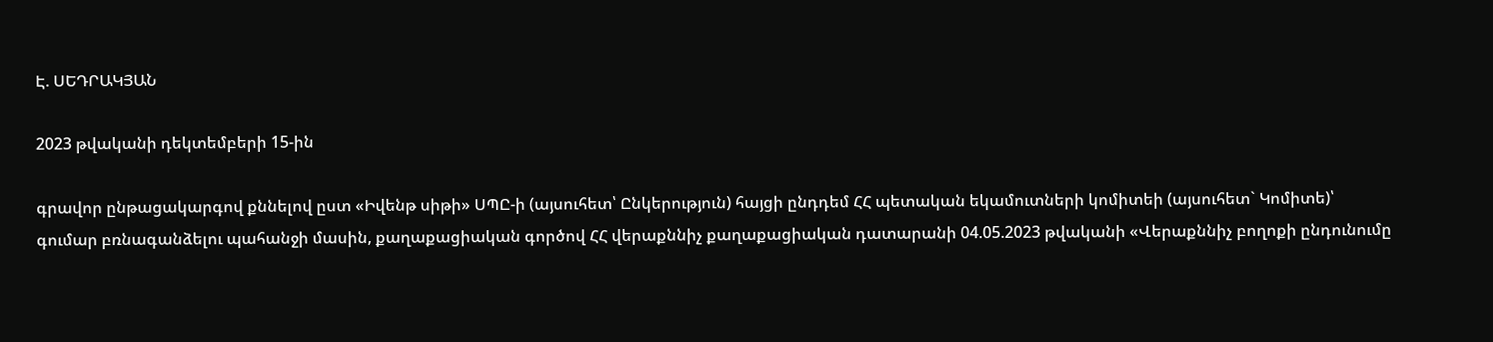Է. ՍԵԴՐԱԿՅԱՆ

2023 թվականի դեկտեմբերի 15-ին

գրավոր ընթացակարգով քննելով ըստ «Իվենթ սիթի» ՍՊԸ-ի (այսուհետ՝ Ընկերություն) հայցի ընդդեմ ՀՀ պետական եկամուտների կոմիտեի (այսուհետ` Կոմիտե)՝ գումար բռնագանձելու պահանջի մասին, քաղաքացիական գործով ՀՀ վերաքննիչ քաղաքացիական դատարանի 04.05.2023 թվականի «Վերաքննիչ բողոքի ընդունումը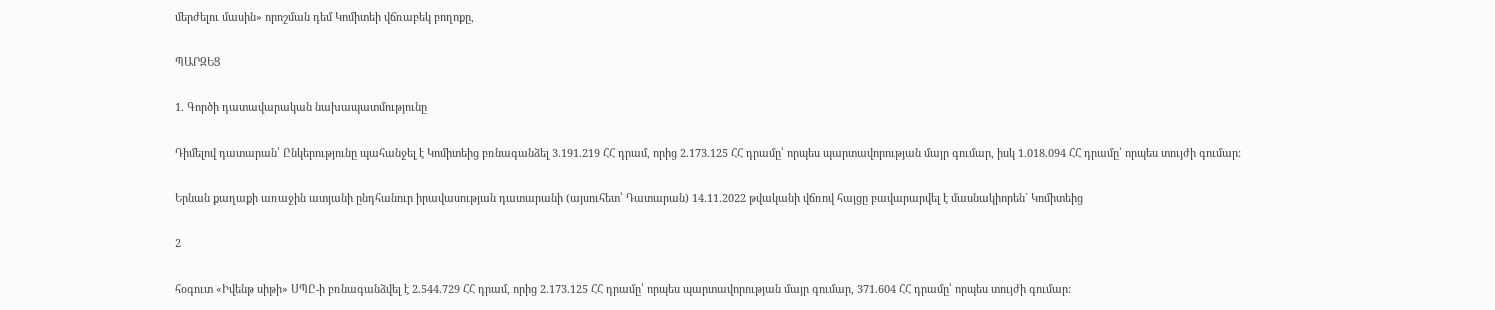մերժելու մասին» որոշման դեմ Կոմիտեի վճռաբեկ բողոքը,

ՊԱՐԶԵՑ

1. Գործի դատավարական նախապատմությունը

Դիմելով դատարան՝ Ընկերությունը պահանջել է Կոմիտեից բռնագանձել 3.191.219 ՀՀ դրամ, որից 2.173.125 ՀՀ դրամը՝ որպես պարտավորության մայր գումար, իսկ 1.018.094 ՀՀ դրամը՝ որպես տույժի գումար:

Երնան քաղաքի առաջին ատյանի ընդհանուր իրավասության դատարանի (այսուհետ՝ Դատարան) 14.11.2022 թվականի վճռով հայցը բավարարվել է մասնակիորեն` Կոմիտեից

2

հօգուտ «Իվենթ սիթի» ՍՊԸ-ի բռնագանձվել է 2.544.729 ՀՀ դրամ, որից 2.173.125 ՀՀ դրամը՝ որպես պարտավորության մայր գումար, 371.604 ՀՀ դրամը՝ որպես տույժի գումար: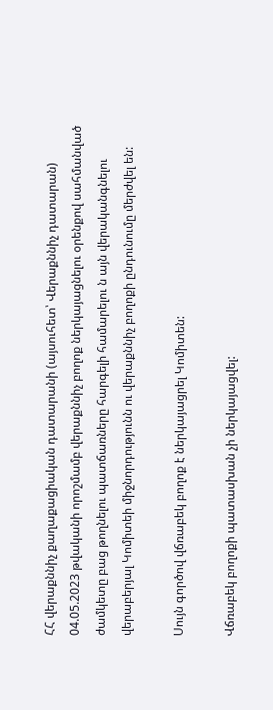ՀՀ վերաքննիչ քաղաքացիական դատարանի (այսուհետ՝ Վերաքննիչ դատարան) 04.05.2023 թվականի որոշմամբ վերաքննիչ բողոք ներկայացնելու օրենքով սահմանված ժամկետը բաց թողնելու պատճառները հարգելի համարելու ն այն վերականգնելու վերաբերյալ Կոմիտեի միջնորդությունն ու վերաքննիչ բողոքի ընդունումը մերժվել են:

Սույն գործով վճռաբեկ բողոք է ներկայացրել Կոմիտեն:

Վճռաբեկ բողոքի պատասխան չի ներկայացվել: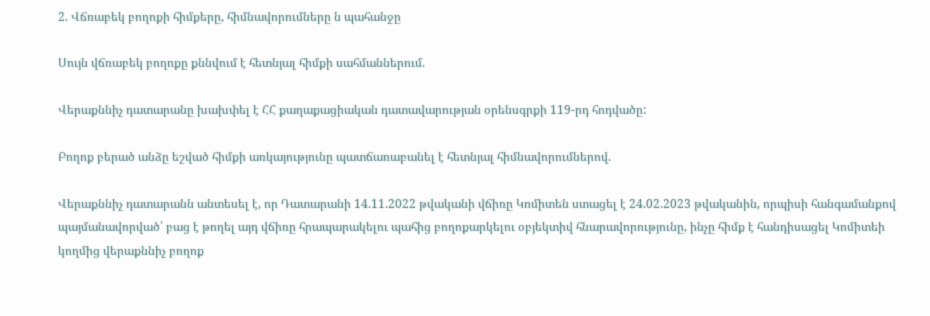2. Վճռաբեկ բողոքի հիմքերը, հիմնավորումները ն պահանջը

Սույն վճռաբեկ բողոքը քննվում է հետնյալ հիմքի սահմաններում.

Վերաքննիչ դատարանը խախփել է ՀՀ քաղաքացիական դատավարության օրենսգրքի 119-րդ հոդվածը:

Բողոք բերած անձը եշված հիմքի առկայությունը պատճառաբանել է հետնյալ հիմնավորումներով.

Վերաքննիչ դատարանն անտեսել է, որ Դատարանի 14.11.2022 թվականի վճիռը Կոմիտեն ստացել է 24.02.2023 թվականին, որպիսի հանգամանքով պայմանավորված՝ բաց է թողել այդ վճիռը հրապարակելու պահից բողոքարկելու օբյեկտիվ հնարավորությունը, ինչը հիմք է հանդիսացել Կոմիտեի կողմից վերաքննիչ բողոք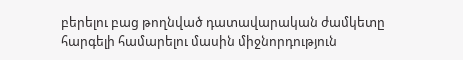բերելու բաց թողնված դատավարական ժամկետը հարգելի համարելու մասին միջնորդություն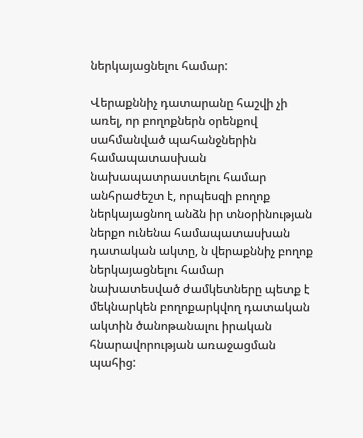ներկայացնելու համար:

Վերաքննիչ դատարանը հաշվի չի առել, որ բողոքներն օրենքով սահմանված պահանջներին համապատասխան նախապատրաստելու համար անհրաժեշտ է, որպեսզի բողոք ներկայացնող անձն իր տնօրինության ներքո ունենա համապատասխան դատական ակտը, ն վերաքննիչ բողոք ներկայացնելու համար նախատեսված ժամկետները պետք է մեկնարկեն բողոքարկվող դատական ակտին ծանոթանալու իրական հնարավորության առաջացման պահից: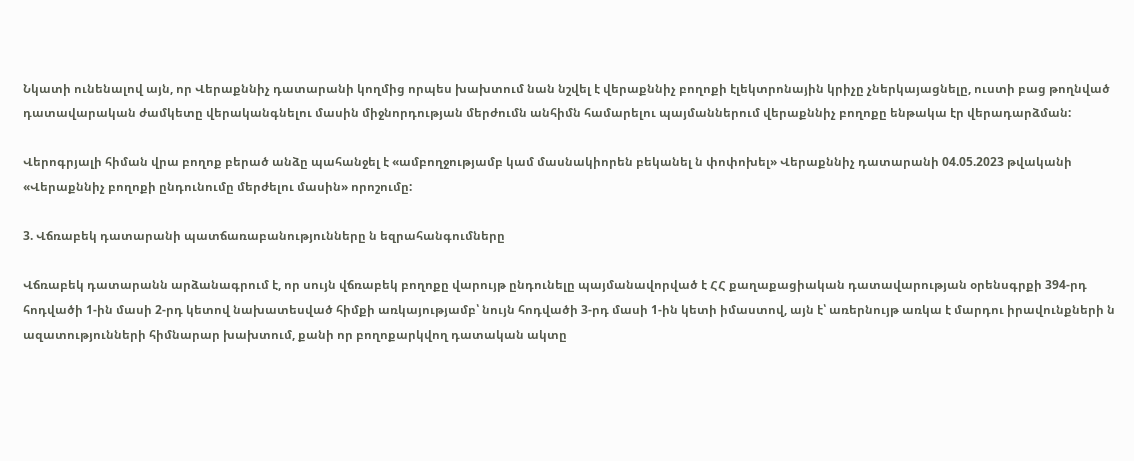Նկատի ունենալով այն, որ Վերաքննիչ դատարանի կողմից որպես խախտում նան նշվել է վերաքննիչ բողոքի էլեկտրոնային կրիչը չներկայացնելը, ուստի բաց թողնված դատավարական ժամկետը վերականգնելու մասին միջնորդության մերժումն անհիմն համարելու պայմաններում վերաքննիչ բողոքը ենթակա էր վերադարձման:

Վերոգրյալի հիման վրա բողոք բերած անձը պահանջել է «ամբողջությամբ կամ մասնակիորեն բեկանել ն փոփոխել» Վերաքննիչ դատարանի 04.05.2023 թվականի «Վերաքննիչ բողոքի ընդունումը մերժելու մասին» որոշումը:

3. Վճռաբեկ դատարանի պատճառաբանությունները ն եզրահանգումները

Վճռաբեկ դատարանն արձանագրում է, որ սույն վճռաբեկ բողոքը վարույթ ընդունելը պայմանավորված է ՀՀ քաղաքացիական դատավարության օրենսգրքի 394-րդ հոդվածի 1-ին մասի 2-րդ կետով նախատեսված հիմքի առկայությամբ՝ նույն հոդվածի 3-րդ մասի 1-ին կետի իմաստով, այն է՝ առերնույթ առկա է մարդու իրավունքների ն ազատությունների հիմնարար խախտում, քանի որ բողոքարկվող դատական ակտը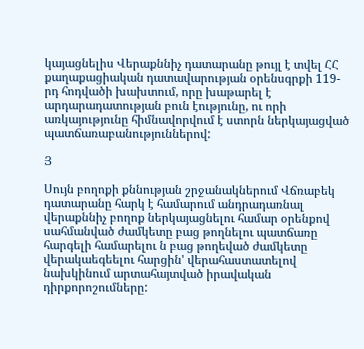կայացնելիս Վերաքննիչ դատարանը թույլ է տվել ՀՀ քաղաքացիական դատավարության օրենսգրքի 119-րդ հոդվածի խախտում, որը խաթարել է արդարադատության բուն էությունը, ու որի առկայությունը հիմնավորվում է ստորն ներկայացված պատճառաբանություններով:

Յ

Սույն բողոքի քննության շրջանակներում Վճռաբեկ դատարանը հարկ է համարում անդրադառնալ վերաքննիչ բողոք ներկայացնելու համար օրենքով սահմանված ժամկետը բաց թողնելու պատճառը հարգելի համարելու ն բաց թողեված ժամկետը վերակաեգեելու հարցին' վերահաստատելով նախկինում արտահայտված իրավական դիրքորոշումները: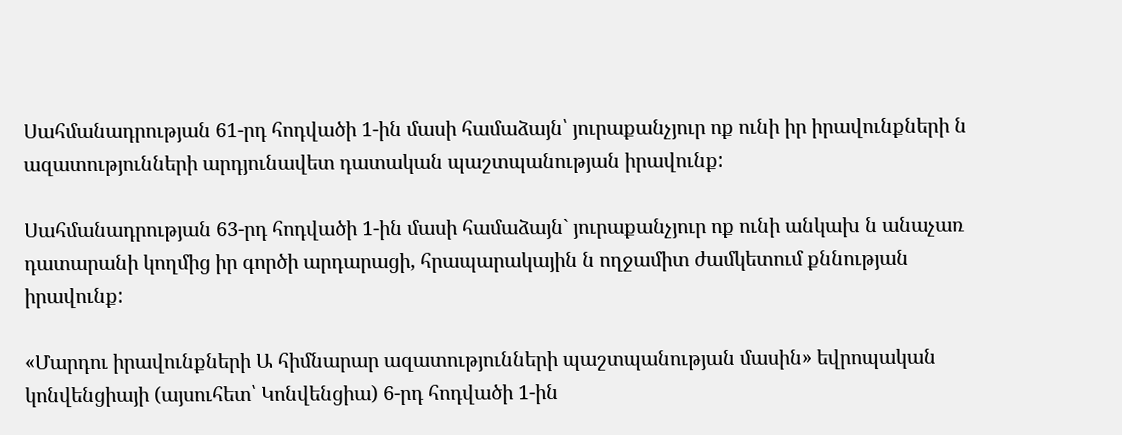Սահմանադրության 61-րդ հոդվածի 1-ին մասի համաձայն՝ յուրաքանչյուր ոք ունի իր իրավունքների ն ազատությունների արդյունավետ դատական պաշտպանության իրավունք:

Սահմանադրության 63-րդ հոդվածի 1-ին մասի համաձայն` յուրաքանչյուր ոք ունի անկախ ն անաչառ դատարանի կողմից իր գործի արդարացի, հրապարակային ն ողջամիտ ժամկետում քննության իրավունք:

«Մարդու իրավունքների Ա հիմնարար ազատությունների պաշտպանության մասին» եվրոպական կոնվենցիայի (այսուհետ՝ Կոնվենցիա) 6-րդ հոդվածի 1-ին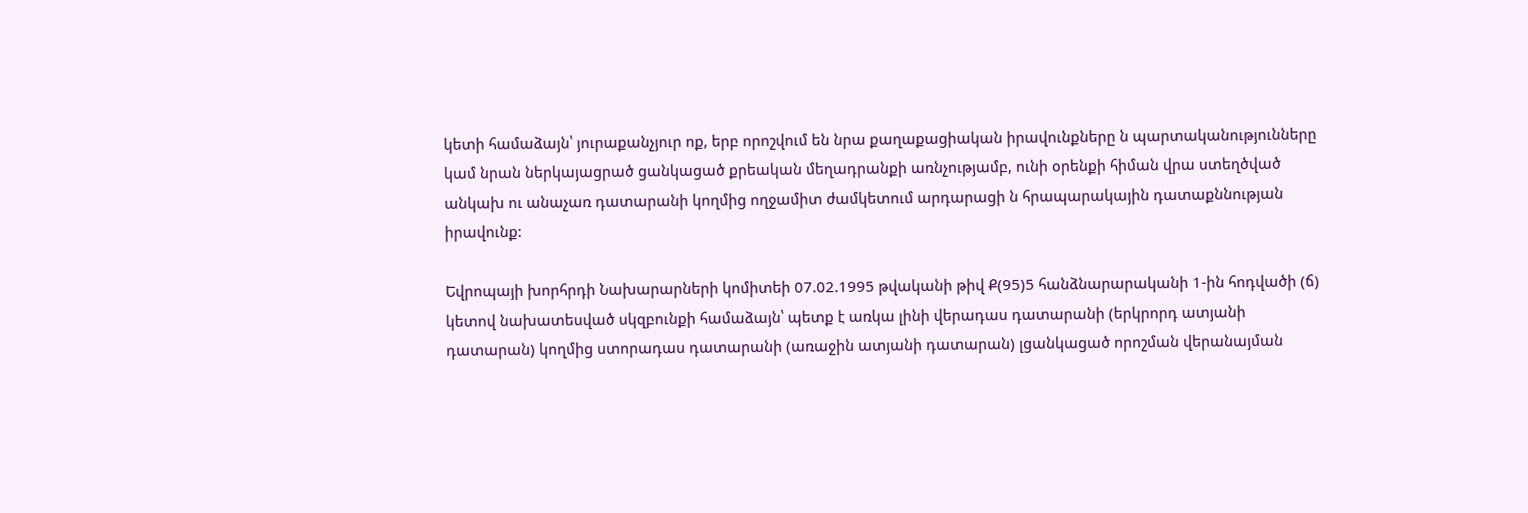կետի համաձայն՝ յուրաքանչյուր ոք, երբ որոշվում են նրա քաղաքացիական իրավունքները ն պարտականությունները կամ նրան ներկայացրած ցանկացած քրեական մեղադրանքի առնչությամբ, ունի օրենքի հիման վրա ստեղծված անկախ ու անաչառ դատարանի կողմից ողջամիտ ժամկետում արդարացի ն հրապարակային դատաքննության իրավունք:

Եվրոպայի խորհրդի Նախարարների կոմիտեի 07.02.1995 թվականի թիվ Ք(95)5 հանձնարարականի 1-ին հոդվածի (ճ) կետով նախատեսված սկզբունքի համաձայն՝ պետք է առկա լինի վերադաս դատարանի (երկրորդ ատյանի դատարան) կողմից ստորադաս դատարանի (առաջին ատյանի դատարան) լցանկացած որոշման վերանայման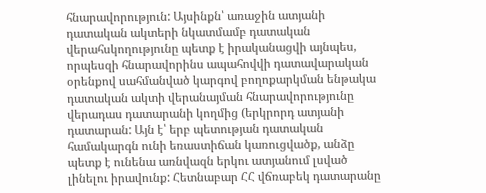հնարավորություն: Այսինքն՝ առաջին ատյանի դատական ակտերի նկատմամբ դատական վերահսկողությունը պետք է իրականացվի այնպես, որպեսզի հնարավորինս ապահովվի դատավարական օրենքով սահմանված կարգով բողոքարկման ենթակա դատական ակտի վերանայման հնարավորությունը վերադաս դատարանի կողմից (երկրորդ ատյանի դատարան: Այն է՝ երբ պետության դատական համակարգն ունի եռաստիճան կառուցվածք, անձը պետք է ունենա առնվազն երկու ատյանում լսված լինելու իրավունք: Հետնաբար ՀՀ վճռաբեկ դատարանը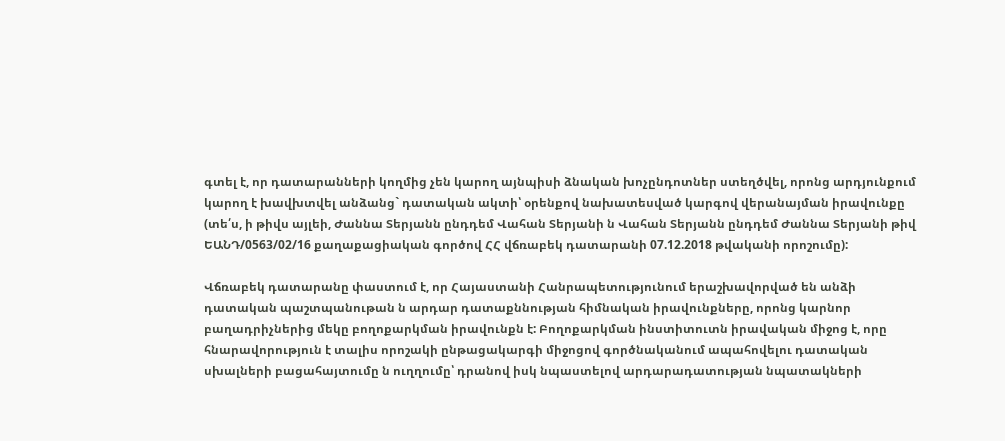գտել է, որ դատարանների կողմից չեն կարող այնպիսի ձնական խոչընդոտներ ստեղծվել, որոնց արդյունքում կարող է խավխտվել անձանց` դատական ակտի՝ օրենքով նախատեսված կարգով վերանայման իրավունքը (տե՛ս, ի թիվս այլեի, Ժաննա Տերյանն ընդդեմ Վահան Տերյանի ն Վահան Տերյանն ընդդեմ Ժաննա Տերյանի թիվ ԵԱՆԴ/0563/02/16 քաղաքացիական գործով ՀՀ վճռաբեկ դատարանի 07.12.2018 թվականի որոշումը):

Վճռաբեկ դատարանը փաստում է, որ Հայաստանի Հանրապետությունում երաշխավորված են անձի դատական պաշտպանութան ն արդար դատաքննության հիմնական իրավունքները, որոնց կարնոր բաղադրիչներից մեկը բողոքարկման իրավունքն է: Բողոքարկման ինստիտուտն իրավական միջոց է, որը հնարավորություն է տալիս որոշակի ընթացակարգի միջոցով գործնականում ապահովելու դատական սխալների բացահայտումը ն ուղղումը՝ դրանով իսկ նպաստելով արդարադատության նպատակների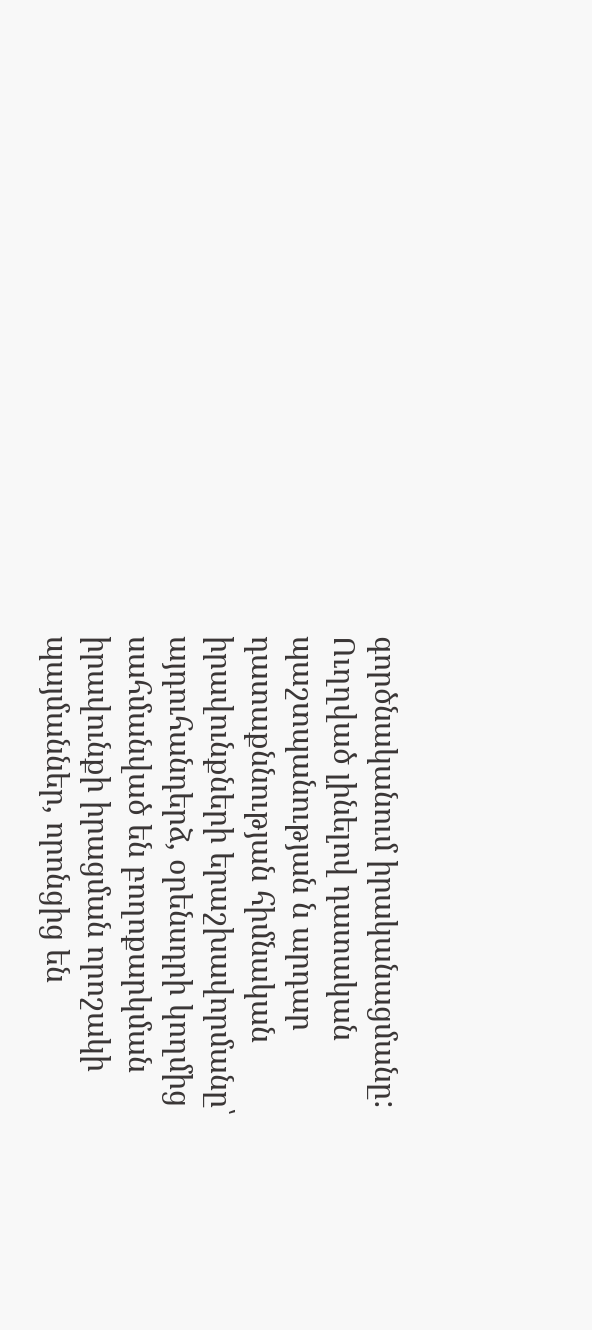գործնականում իրականացմանը: Ուղղված լինելով դատական պաշտպանության ն արդար դատաքննության հիմնական իրավունքների երաշխավորմանը՝ այդուհանդերձ, օրենսդրի կողմից սահմանված են բողոքարկման իրավունքի իրացման որոշակի պայմաններ, որոնցից են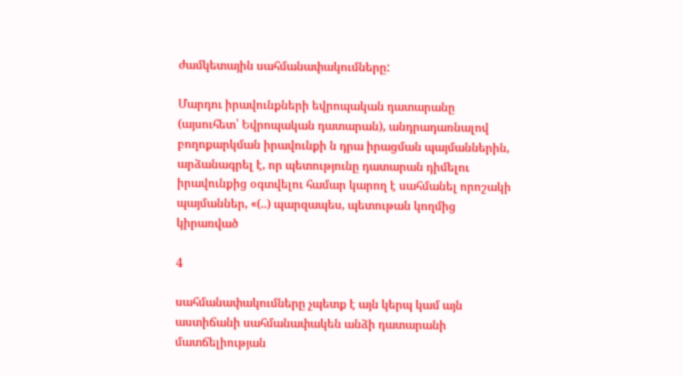ժամկետային սահմանափակումները:

Մարդու իրավունքների եվրոպական դատարանը (այսուհետ՝ Եվրոպական դատարան), անդրադառնալով բողոքարկման իրավունքի ն դրա իրացման պայմաններին, արձանագրել է, որ պետությունը դատարան դիմելու իրավունքից օգտվելու համար կարող է սահմանել որոշակի պայմաններ, «(..) պարզապես, պետութան կողմից կիրառված

4

սահմանափակումները չպետք է այն կերպ կամ այն աստիճանի սահմանափակեն անձի դատարանի մատճելիության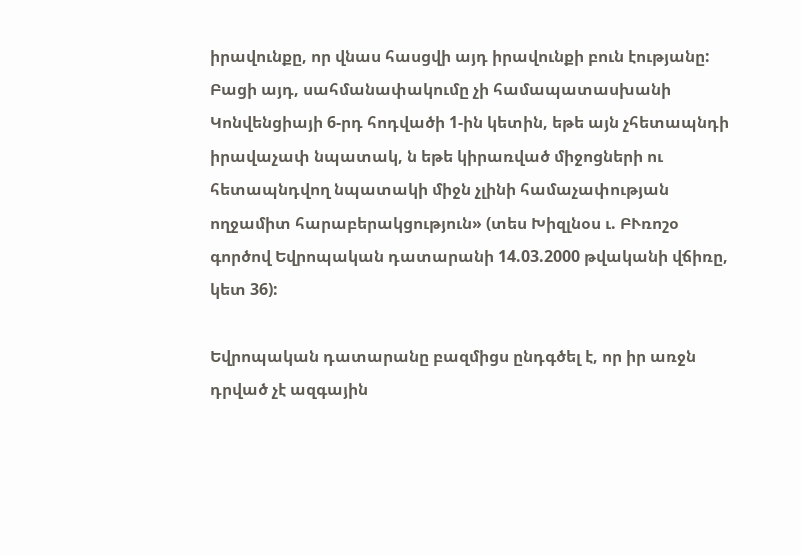իրավունքը, որ վնաս հասցվի այդ իրավունքի բուն էությանը: Բացի այդ, սահմանափակումը չի համապատասխանի Կոնվենցիայի 6-րդ հոդվածի 1-ին կետին, եթե այն չհետապնդի իրավաչափ նպատակ, ն եթե կիրառված միջոցների ու հետապնդվող նպատակի միջն չլինի համաչափության ողջամիտ հարաբերակցություն» (տես Խիզլնօս ւ. ԲՒռոշօ գործով Եվրոպական դատարանի 14.03.2000 թվականի վճիռը, կետ 36):

Եվրոպական դատարանը բազմիցս ընդգծել է, որ իր առջն դրված չէ ազգային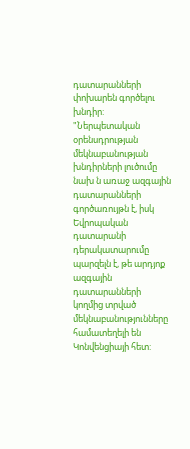դատարանների փոխարեն գործելու խնդիր: "Ներպետական օրենսդրության մեկնաբանության խնդիրների լուծումը նախ ն առաջ ազգային դատարանների գործառույթն է, իսկ Եվրոպական դատարանի դերակատարումը պարզելն է, թե արդյոք ազգային դատարանների կողմից տրված մեկնաբանությունները համատեղելի են Կոնվենցիայի հետ: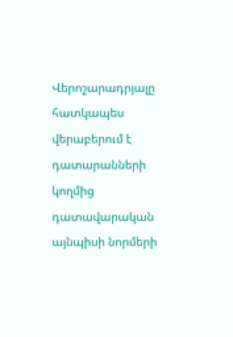Վերոշարադրյալը հատկապես վերաբերում է դատարանների կողմից դատավարական այնպիսի նորմերի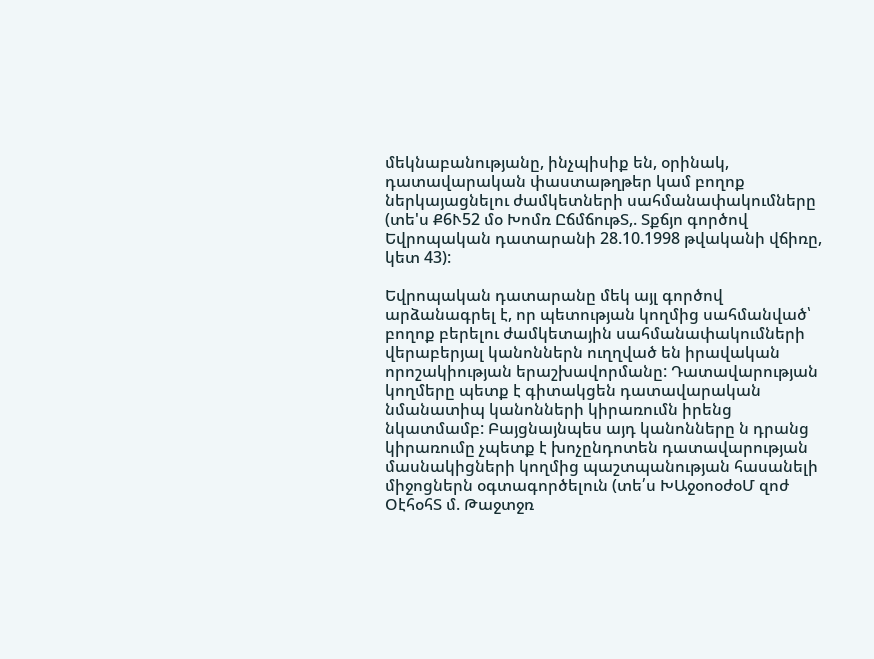մեկնաբանությանը, ինչպիսիք են, օրինակ, դատավարական փաստաթղթեր կամ բողոք ներկայացնելու ժամկետների սահմանափակումները (տե'ս Ք6Ւ52 մօ Խոմռ ԸճմճութՏ,. Տքճյո գործով Եվրոպական դատարանի 28.10.1998 թվականի վճիռը, կետ 43):

Եվրոպական դատարանը մեկ այլ գործով արձանագրել է, որ պետության կողմից սահմանված՝ բողոք բերելու ժամկետային սահմանափակումների վերաբերյալ կանոններն ուղղված են իրավական որոշակիության երաշխավորմանը: Դատավարության կողմերը պետք է գիտակցեն դատավարական նմանատիպ կանոնների կիրառումն իրենց նկատմամբ: Բայցնայնպես այդ կանոնները ն դրանց կիրառումը չպետք է խոչընդոտեն դատավարության մասնակիցների կողմից պաշտպանության հասանելի միջոցներն օգտագործելուն (տե՛ս ԽԱջօոօժօՄ զոժ ՕէհօհՏ մ. Թաջտջռ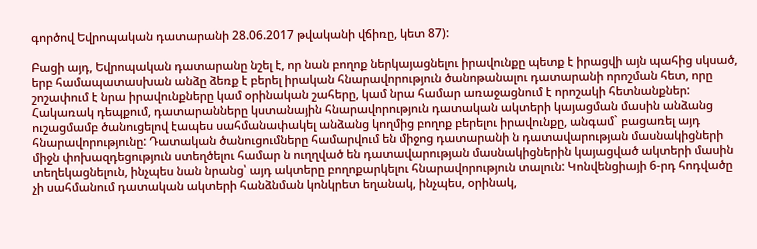գործով Եվրոպական դատարանի 28.06.2017 թվականի վճիռը, կետ 87):

Բացի այդ, Եվրոպական դատարանը նշել է, որ նան բողոք ներկայացնելու իրավունքը պետք է իրացվի այն պահից սկսած, երբ համապատասխան անձը ձեռք է բերել իրական հնարավորություն ծանոթանալու դատարանի որոշման հետ, որը շոշափում է նրա իրավունքները կամ օրինական շահերը, կամ նրա համար առաջացնում է որոշակի հետնանքներ: Հակառակ դեպքում, դատարանները կստանային հնարավորություն դատական ակտերի կայացման մասին անձանց ուշացմամբ ծանուցելով էապես սահմանափակել անձանց կողմից բողոք բերելու իրավունքը, անգամ` բացառել այդ հնարավորությունը: Դատական ծանուցումները համարվում են միջոց դատարանի ն դատավարության մասնակիցների միջն փոխազդեցություն ստեղծելու համար ն ուղղված են դատավարության մասնակիցներին կայացված ակտերի մասին տեղեկացնելուն, ինչպես նան նրանց՝ այդ ակտերը բողոքարկելու հնարավորություն տալուն: Կոնվենցիայի 6-րդ հոդվածը չի սահմանում դատական ակտերի հանձնման կոնկրետ եղանակ, ինչպես, օրինակ,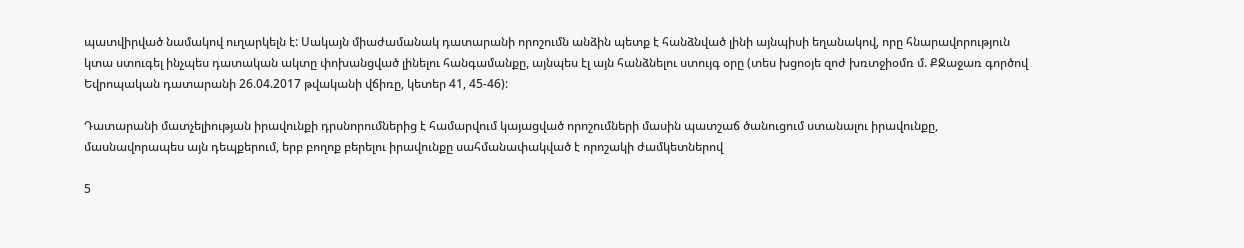պատվիրված նամակով ուղարկելն է: Սակայն միաժամանակ դատարանի որոշումն անձին պետք է հանձնված լինի այնպիսի եղանակով, որը հնարավորություն կտա ստուգել ինչպես դատական ակտը փոխանցված լինելու հանգամանքը, այնպես էլ այն հանձնելու ստույգ օրը (տես խցոօյե զոժ խռտջիօմռ մ. ՔՋաջառ գործով Եվրոպական դատարանի 26.04.2017 թվականի վճիռը, կետեր 41, 45-46):

Դատարանի մատչելիության իրավունքի դրսնորումներից է համարվում կայացված որոշումների մասին պատշաճ ծանուցում ստանալու իրավունքը, մասնավորապես այն դեպքերում, երբ բողոք բերելու իրավունքը սահմանափակված է որոշակի ժամկետներով

5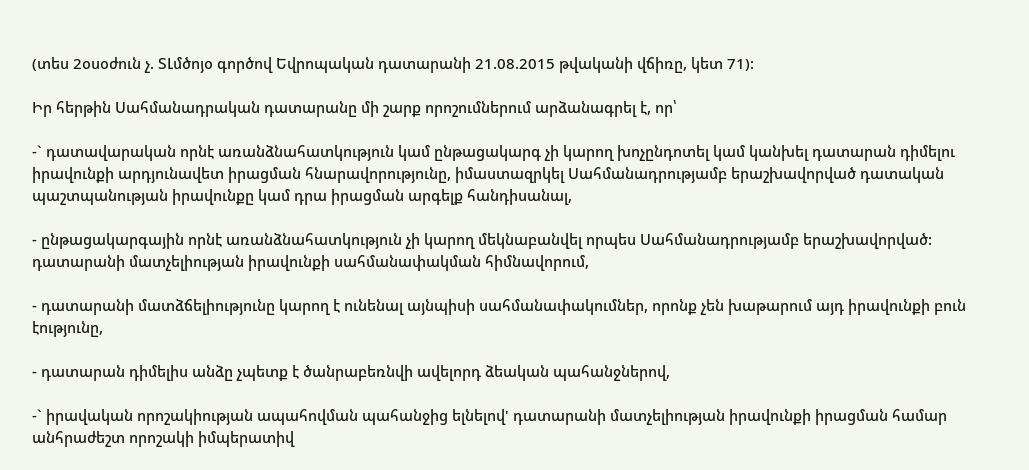(տես 2օսօժուն չ. ՏԼմծոյօ գործով Եվրոպական դատարանի 21.08.2015 թվականի վճիռը, կետ 71):

Իր հերթին Սահմանադրական դատարանը մի շարք որոշումներում արձանագրել է, որ՝

-` դատավարական որնէ առանձնահատկություն կամ ընթացակարգ չի կարող խոչընդոտել կամ կանխել դատարան դիմելու իրավունքի արդյունավետ իրացման հնարավորությունը, իմաստազրկել Սահմանադրությամբ երաշխավորված դատական պաշտպանության իրավունքը կամ դրա իրացման արգելք հանդիսանալ,

- ընթացակարգային որնէ առանձնահատկություն չի կարող մեկնաբանվել որպես Սահմանադրությամբ երաշխավորված: դատարանի մատչելիության իրավունքի սահմանափակման հիմնավորում,

- դատարանի մատձճելիությունը կարող է ունենալ այնպիսի սահմանափակումներ, որոնք չեն խաթարում այդ իրավունքի բուն էությունը,

- դատարան դիմելիս անձը չպետք է ծանրաբեռնվի ավելորդ ձեական պահանջներով,

-` իրավական որոշակիության ապահովման պահանջից ելնելով' դատարանի մատչելիության իրավունքի իրացման համար անհրաժեշտ որոշակի իմպերատիվ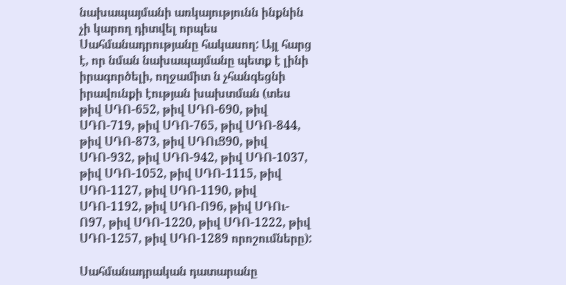նախապայմանի առկայությունն ինքնին չի կարող դիտվել որպես Սահմանադրությանը հակասող: Այլ հարց է, որ նման նախապայմանը պետք է լինի իրագործելի, ողջամիտ ն չհանգեցնի իրավունքի էության խախտման (տես թիվ ՍԴՈ-652, թիվ ՍԴՈ-690, թիվ ՍԴՈ-719, թիվ ՍԴՈ-765, թիվ ՍԴՈ-844, թիվ ՍԴՈ-873, թիվ ՍԴՈւՑ90, թիվ ՍԴՈ-932, թիվ ՍԴՈ-942, թիվ ՍԴՈ-1037, թիվ ՍԴՈ-1052, թիվ ՍԴՈ-1115, թիվ ՍԴՈ-1127, թիվ ՍԴՈ-1190, թիվ ՍԴՈ-1192, թիվ ՍԴՈ-Ո96, թիվ ՍԴՈւ-Ո97, թիվ ՍԴՈ-1220, թիվ ՍԴՈ-1222, թիվ ՍԴՈ-1257, թիվ ՍԴՈ-1289 որոշումները):

Սահմանադրական դատարանը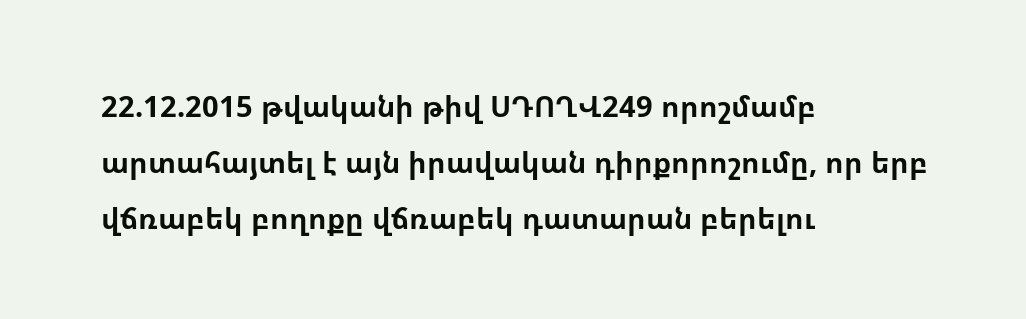22.12.2015 թվականի թիվ ՍԴՈՂՎ249 որոշմամբ արտահայտել է այն իրավական դիրքորոշումը, որ երբ վճռաբեկ բողոքը վճռաբեկ դատարան բերելու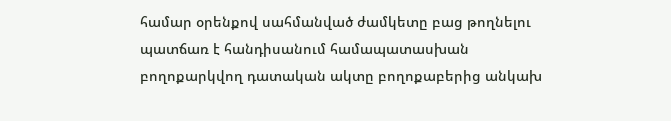համար օրենքով սահմանված ժամկետը բաց թողնելու պատճառ է հանդիսանում համապատասխան բողոքարկվող դատական ակտը բողոքաբերից անկախ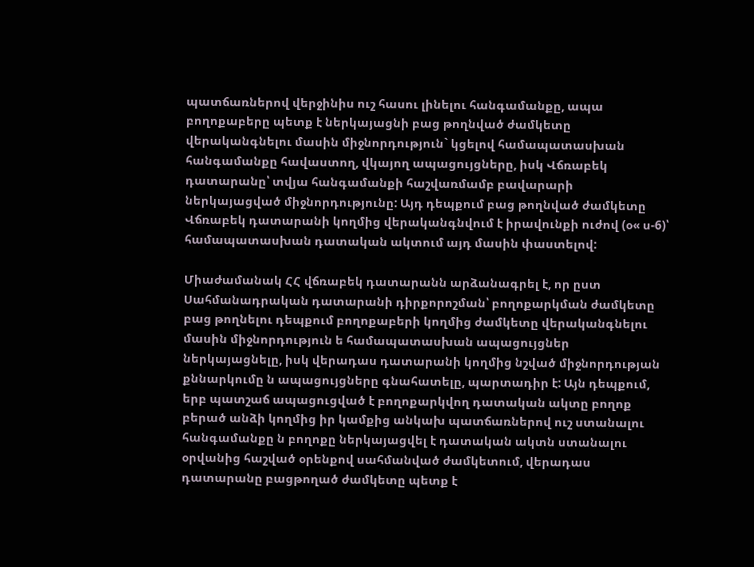պատճառներով վերջինիս ուշ հասու լինելու հանգամանքը, ապա բողոքաբերը պետք է ներկայացնի բաց թողնված ժամկետը վերականգնելու մասին միջնորդություն` կցելով համապատասխան հանգամանքը հավաստող, վկայող ապացույցները, իսկ Վճռաբեկ դատարանը՝ տվյա հանգամանքի հաշվառմամբ բավարարի ներկայացված միջնորդությունը: Այդ դեպքում բաց թողնված ժամկետը Վճռաբեկ դատարանի կողմից վերականգնվում է իրավունքի ուժով (օ« ս-6)՝ համապատասխան դատական ակտում այդ մասին փաստելով:

Միաժամանակ ՀՀ վճռաբեկ դատարանն արձանագրել է, որ ըստ Սահմանադրական դատարանի դիրքորոշման՝ բողոքարկման ժամկետը բաց թողնելու դեպքում բողոքաբերի կողմից ժամկետը վերականգնելու մասին միջնորդություն ե համապատասխան ապացույցներ ներկայացնելը, իսկ վերադաս դատարանի կողմից նշված միջնորդության քննարկումը ն ապացույցները գնահատելը, պարտադիր է: Այն դեպքում, երբ պատշաճ ապացուցված է բողոքարկվող դատական ակտը բողոք բերած անձի կողմից իր կամքից անկախ պատճառներով ուշ ստանալու հանգամանքը ն բողոքը ներկայացվել է դատական ակտն ստանալու օրվանից հաշված օրենքով սահմանված ժամկետում, վերադաս դատարանը բացթողած ժամկետը պետք է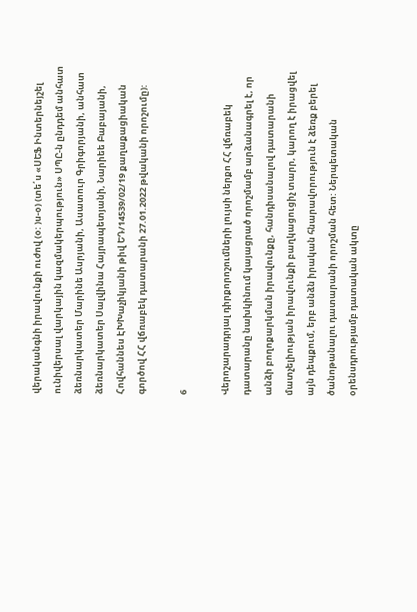վերականգնի իրավունքի ուժով (օ: )ս-օ) (տե՛ս «ՍԵՖ Ինտերնեյշել ունիվերսալ վարկային կազմակերպություն» ՍՊԸ-ն ընդդեմ անհատ ձեռնարկատեր Մարինե Ասրյանի, Ասատուր Գրիգորյանի, անհատ ձեռնարկատեր Սալվինա Հայրապետյանի, Նարիեե Բաբայանի, Հովհաննես ԷԽԽաչիկյանի թիվ ԵԴ/14539/02/19 քաղաքացիական գործով ՀՀ վճռաբեկ դատարանի 27.01.2022 թվականի որոշումը):

6

Վերոշարադրյալ դիրքորոշումների լույսի ներքո ՀՀ վճռաբեկ դատարանը նախկինում կայացրած որոշմամբ արձանագրել է, որ անձի բողոքարկման իրավունքը, հանդիսանալով դատարանի մատչելիության իրավունքի բաղկացուցիչ տարր, կարող է իրացվել այն դեպքում, երբ անձն իրական հնարավորություն է ձեռք բերել ծանոթանալու դատարանի որոշման հետ: Ներպետական օրենսդրությամբ դատական ակտը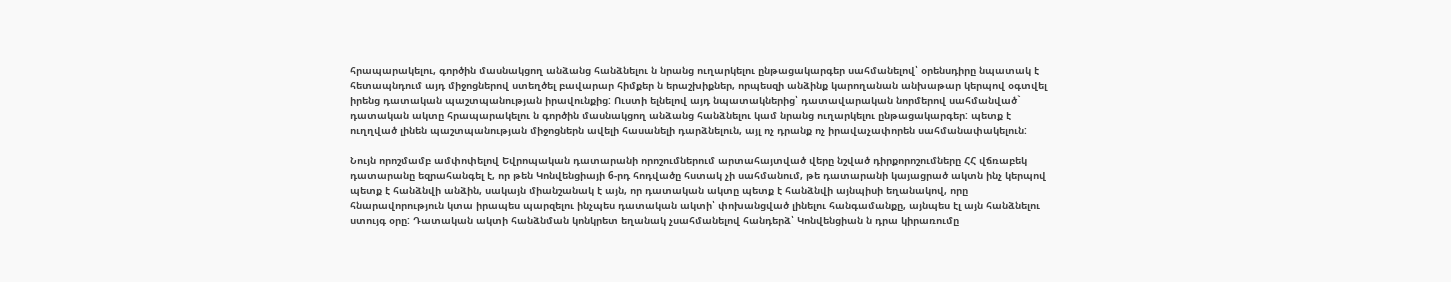հրապարակելու, գործին մասնակցող անձանց հանձնելու ն նրանց ուղարկելու ընթացակարգեր սահմանելով՝ օրենսդիրը նպատակ է հետապնդում այդ միջոցներով ստեղծել բավարար հիմքեր ն երաշխիքներ, որպեսզի անձինք կարողանան անխաթար կերպով օգտվել իրենց դատական պաշտպանության իրավունքից: Ուստի ելնելով այդ նպատակներից՝ դատավարական նորմերով սահմանված` դատական ակտը հրապարակելու ն գործին մասնակցող անձանց հանձնելու կամ նրանց ուղարկելու ընթացակարգեր: պետք է ուղղված լինեն պաշտպանության միջոցներն ավելի հասանելի դարձնելուն, այլ ոչ դրանք ոչ իրավաչափորեն սահմանափակելուն:

Նույն որոշմամբ ամփոփելով Եվրոպական դատարանի որոշումներում արտահայտված վերը նշված դիրքորոշումները ՀՀ վճռաբեկ դատարանը եզրահանգել է, որ թեն Կոնվենցիայի 6-րդ հոդվածը հստակ չի սահմանում, թե դատարանի կայացրած ակտն ինչ կերպով պետք է հանձնվի անձին, սակայն միանշանակ է այն, որ դատական ակտը պետք է հանձնվի այնպիսի եղանակով, որը հնարավորություն կտա իրապես պարզելու ինչպես դատական ակտի՝ փոխանցված լինելու հանգամանքը, այնպես էլ այն հանձնելու ստույգ օրը: Դատական ակտի հանձնման կոնկրետ եղանակ չսահմանելով հանդերձ՝ Կոնվենցիան ն դրա կիրառումը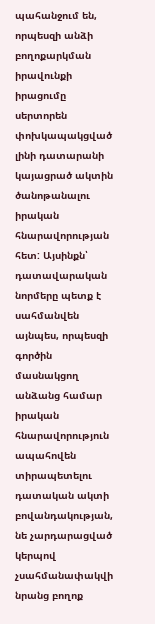պահանջում են, որպեսզի անձի բողոքարկման իրավունքի իրացումը սերտորեն փոխկապակցված լինի դատարանի կայացրած ակտին ծանոթանալու իրական հնարավորության հետ: Այսինքն՝ դատավարական նորմերը պետք է սահմանվեն այնպես, որպեսզի գործին մասնակցող անձանց համար իրական հնարավորություն ապահովեն տիրապետելու դատական ակտի բովանդակության, նե չարդարացված կերպով չսահմանափակվի նրանց բողոք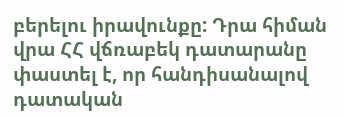բերելու իրավունքը: Դրա հիման վրա ՀՀ վճռաբեկ դատարանը փաստել է, որ հանդիսանալով դատական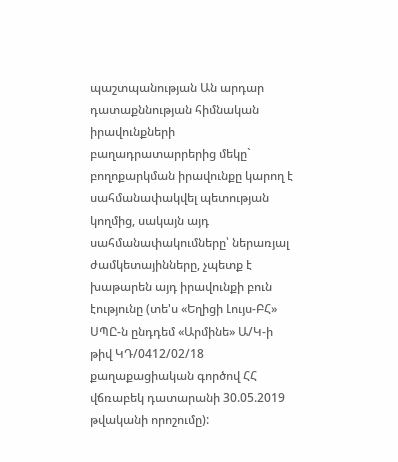պաշտպանության Ան արդար դատաքննության հիմնական իրավունքների բաղադրատարրերից մեկը` բողոքարկման իրավունքը կարող է սահմանափակվել պետության կողմից, սակայն այդ սահմանափակումները՝ ներառյալ ժամկետայինները, չպետք է խաթարեն այդ իրավունքի բուն էությունը (տե'ս «Եղիցի Լույս-ԲՀ» ՍՊԸ-ն ընդդեմ «Արմինե» Ա/Կ-ի թիվ ԿԴ/0412/02/18 քաղաքացիական գործով ՀՀ վճռաբեկ դատարանի 30.05.2019 թվականի որոշումը):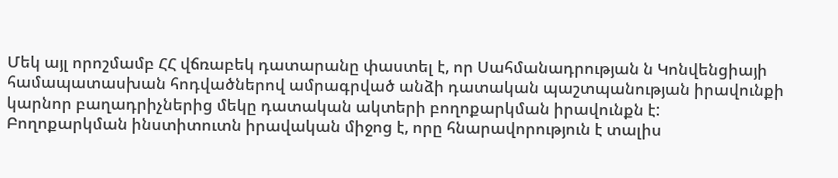Մեկ այլ որոշմամբ ՀՀ վճռաբեկ դատարանը փաստել է, որ Սահմանադրության ն Կոնվենցիայի համապատասխան հոդվածներով ամրագրված անձի դատական պաշտպանության իրավունքի կարնոր բաղադրիչներից մեկը դատական ակտերի բողոքարկման իրավունքն է: Բողոքարկման ինստիտուտն իրավական միջոց է, որը հնարավորություն է տալիս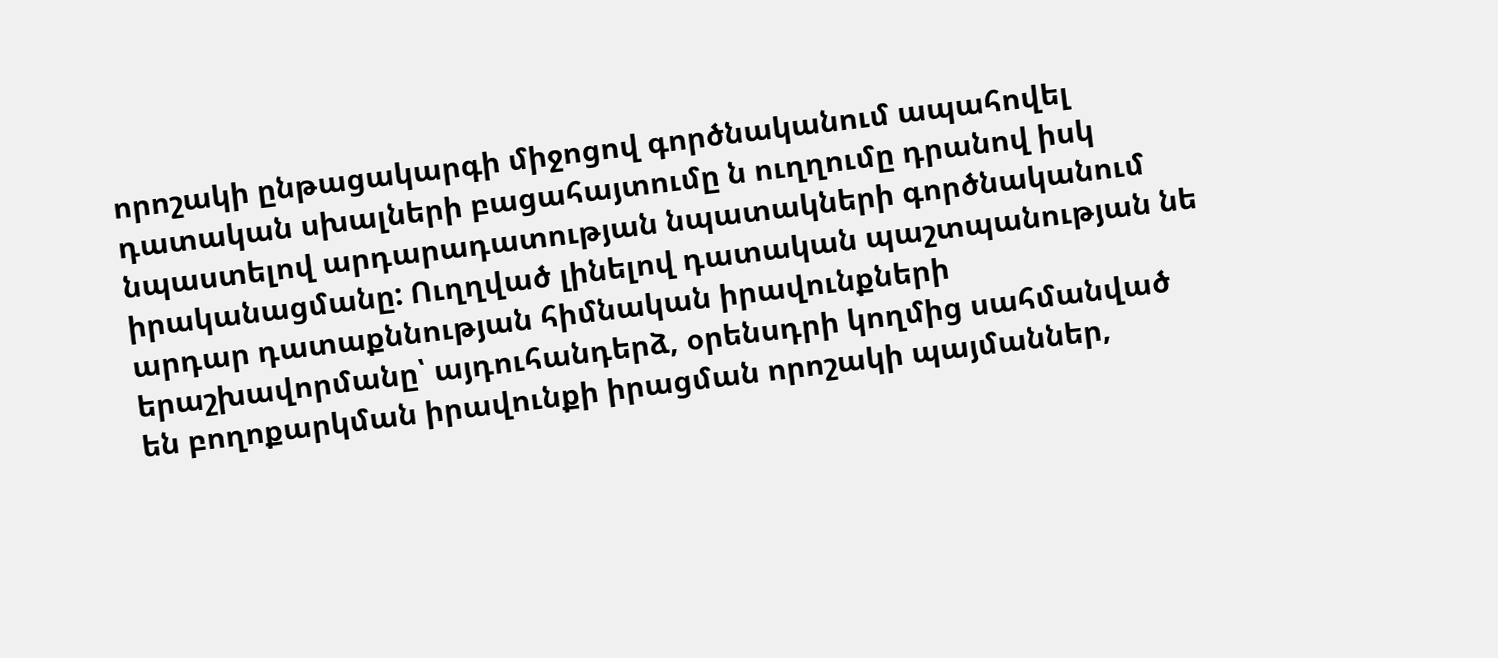որոշակի ընթացակարգի միջոցով գործնականում ապահովել դատական սխալների բացահայտումը ն ուղղումը դրանով իսկ նպաստելով արդարադատության նպատակների գործնականում իրականացմանը: Ուղղված լինելով դատական պաշտպանության նե արդար դատաքննության հիմնական իրավունքների երաշխավորմանը՝ այդուհանդերձ, օրենսդրի կողմից սահմանված են բողոքարկման իրավունքի իրացման որոշակի պայմաններ,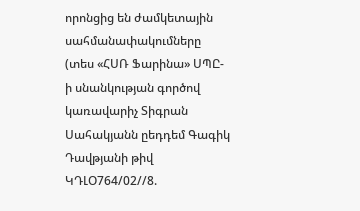որոնցից են ժամկետային սահմանափակումները (տես «ՀՍՌ Ֆարինա» ՍՊԸ-ի սնանկության գործով կառավարիչ Տիգրան Սահակյանն ըեդդեմ Գագիկ Դավթյանի թիվ ԿԴԼՕ764/02//8.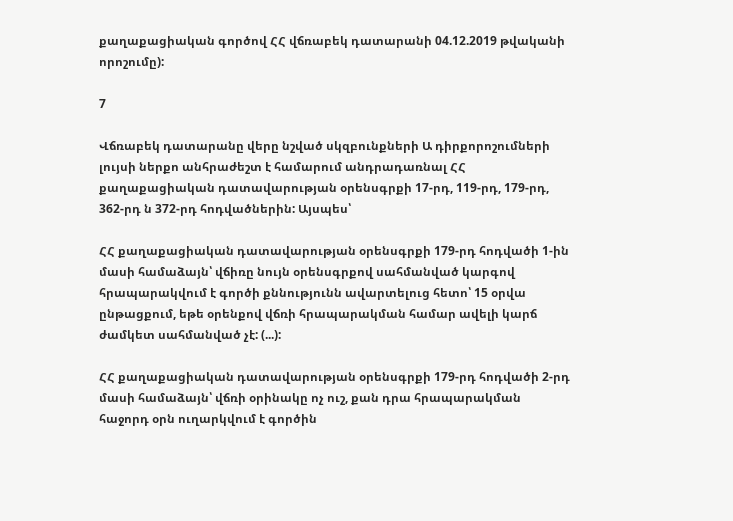քաղաքացիական գործով ՀՀ վճռաբեկ դատարանի 04.12.2019 թվականի որոշումը):

7

Վճռաբեկ դատարանը վերը նշված սկզբունքների Ա դիրքորոշումների լույսի ներքո անհրաժեշտ է համարում անդրադառնալ ՀՀ քաղաքացիական դատավարության օրենսգրքի 17-րդ, 119-րդ, 179-րդ, 362-րդ ն 372-րդ հոդվածներին: Այսպես՝

ՀՀ քաղաքացիական դատավարության օրենսգրքի 179-րդ հոդվածի 1-ին մասի համաձայն՝ վճիռը նույն օրենսգրքով սահմանված կարգով հրապարակվում է գործի քննությունն ավարտելուց հետո՝ 15 օրվա ընթացքում, եթե օրենքով վճռի հրապարակման համար ավելի կարճ ժամկետ սահմանված չէ: (...):

ՀՀ քաղաքացիական դատավարության օրենսգրքի 179-րդ հոդվածի 2-րդ մասի համաձայն՝ վճռի օրինակը ոչ ուշ, քան դրա հրապարակման հաջորդ օրն ուղարկվում է գործին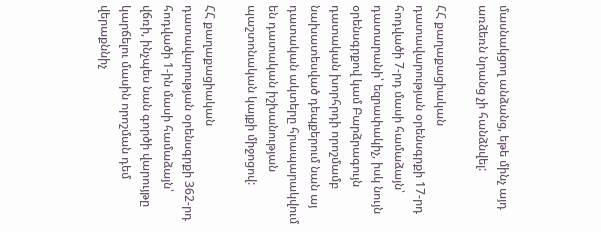մասնակցող անձանց, եթե մինչ այդ առձեռն նրանց չի հանձնվել:

ՀՀ քաղաքացիական դատավարության օրենսգրքի 17-րդ հոդվածի 7-րդ մասի համաձայն՝ դատարանի՝ եզրափակիչ, իսկ նույն օրենսգրքով կամ Բարձրագույն դատական խորհրդի որոշմամբ նախատեսված դեպքերում նան այ դատական ակտերը հրապարակվում են դատական իշխանության պաշտոնական կայքի միջոցով:

ՀՀ քաղաքացիական դատավարության օրենսգրքի 362-րդ հոդվածի 1-ին մասի համաձայն՝ վճռի, ինչպես նան գործի վարույթը կարճելու մասին որոշման դեմ վերաքննիչ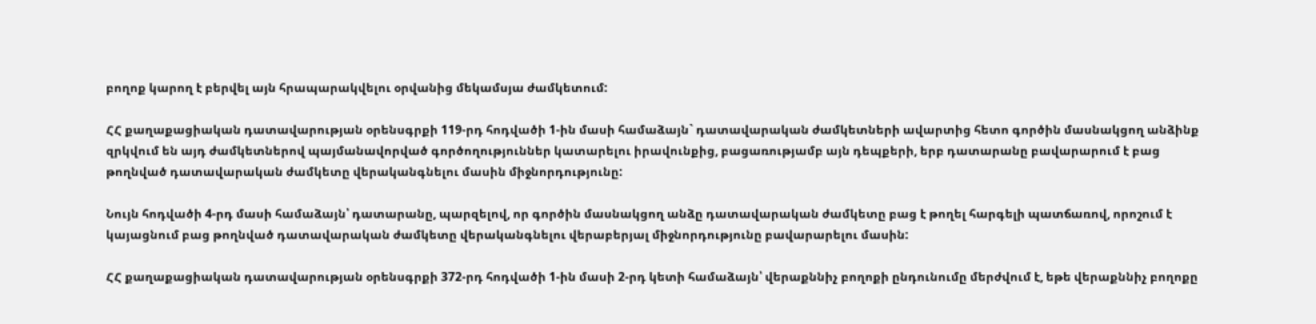բողոք կարող է բերվել այն հրապարակվելու օրվանից մեկամսյա ժամկետում:

ՀՀ քաղաքացիական դատավարության օրենսգրքի 119-րդ հոդվածի 1-ին մասի համաձայն` դատավարական ժամկետների ավարտից հետո գործին մասնակցող անձինք զրկվում են այդ ժամկետներով պայմանավորված գործողություններ կատարելու իրավունքից, բացառությամբ այն դեպքերի, երբ դատարանը բավարարում է բաց թողնված դատավարական ժամկետը վերականգնելու մասին միջնորդությունը:

Նույն հոդվածի 4-րդ մասի համաձայն՝ դատարանը, պարզելով, որ գործին մասնակցող անձը դատավարական ժամկետը բաց է թողել հարգելի պատճառով, որոշում է կայացնում բաց թողնված դատավարական ժամկետը վերականգնելու վերաբերյալ միջնորդությունը բավարարելու մասին:

ՀՀ քաղաքացիական դատավարության օրենսգրքի 372-րդ հոդվածի 1-ին մասի 2-րդ կետի համաձայն՝ վերաքննիչ բողոքի ընդունումը մերժվում է, եթե վերաքննիչ բողոքը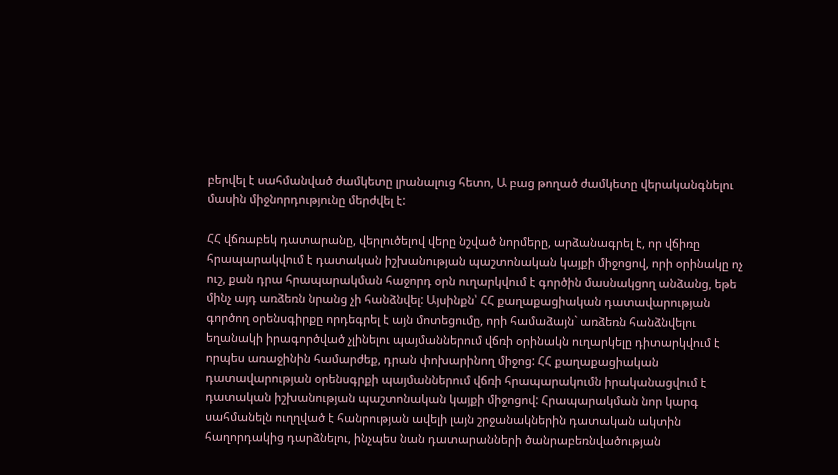բերվել է սահմանված ժամկետը լրանալուց հետո, Ա բաց թողած ժամկետը վերականգնելու մասին միջնորդությունը մերժվել է:

ՀՀ վճռաբեկ դատարանը, վերլուծելով վերը նշված նորմերը, արձանագրել է, որ վճիռը հրապարակվում է դատական իշխանության պաշտոնական կայքի միջոցով, որի օրինակը ոչ ուշ, քան դրա հրապարակման հաջորդ օրն ուղարկվում է գործին մասնակցող անձանց, եթե մինչ այդ առձեռն նրանց չի հանձնվել: Այսինքն՝ ՀՀ քաղաքացիական դատավարության գործող օրենսգիրքը որդեգրել է այն մոտեցումը, որի համաձայն` առձեռն հանձնվելու եղանակի իրագործված չլինելու պայմաններում վճռի օրինակն ուղարկելը դիտարկվում է որպես առաջինին համարժեք, դրան փոխարինող միջոց: ՀՀ քաղաքացիական դատավարության օրենսգրքի պայմաններում վճռի հրապարակումն իրականացվում է դատական իշխանության պաշտոնական կայքի միջոցով: Հրապարակման նոր կարգ սահմանելն ուղղված է հանրության ավելի լայն շրջանակներին դատական ակտին հաղորդակից դարձնելու, ինչպես նան դատարանների ծանրաբեռնվածության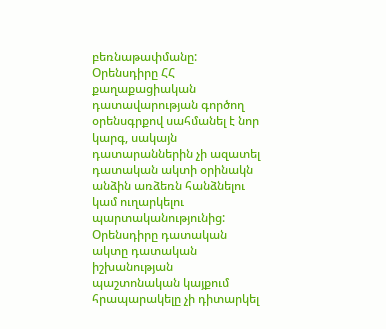բեռնաթափմանը: Օրենսդիրը ՀՀ քաղաքացիական դատավարության գործող օրենսգրքով սահմանել է նոր կարգ, սակայն դատարաններին չի ազատել դատական ակտի օրինակն անձին առձեռն հանձնելու կամ ուղարկելու պարտականությունից: Օրենսդիրը դատական ակտը դատական իշխանության պաշտոնական կայքում հրապարակելը չի դիտարկել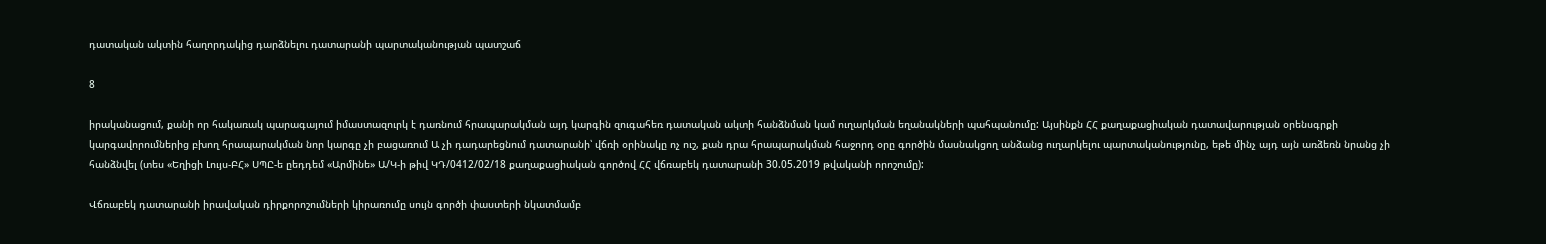դատական ակտին հաղորդակից դարձնելու դատարանի պարտականության պատշաճ

8

իրականացում, քանի որ հակառակ պարագայում իմաստազուրկ է դառնում հրապարակման այդ կարգին զուգահեռ դատական ակտի հանձնման կամ ուղարկման եղանակների պահպանումը: Այսինքն ՀՀ քաղաքացիական դատավարության օրենսգրքի կարգավորումներից բխող հրապարակման նոր կարգը չի բացառում Ա չի դադարեցնում դատարանի՝ վճռի օրինակը ոչ ուշ, քան դրա հրապարակման հաջորդ օրը գործին մասնակցող անձանց ուղարկելու պարտականությունը, եթե մինչ այդ այն առձեռն նրանց չի հանձնվել (տես «Եղիցի Լույս-ԲՀ» ՍՊԸ-ե ըեդդեմ «Արմինե» Ա/Կ-ի թիվ ԿԴ/0412/02/18 քաղաքացիական գործով ՀՀ վճռաբեկ դատարանի 30.05.2019 թվականի որոշումը):

Վճռաբեկ դատարանի իրավական դիրքորոշումների կիրառումը սույն գործի փաստերի նկատմամբ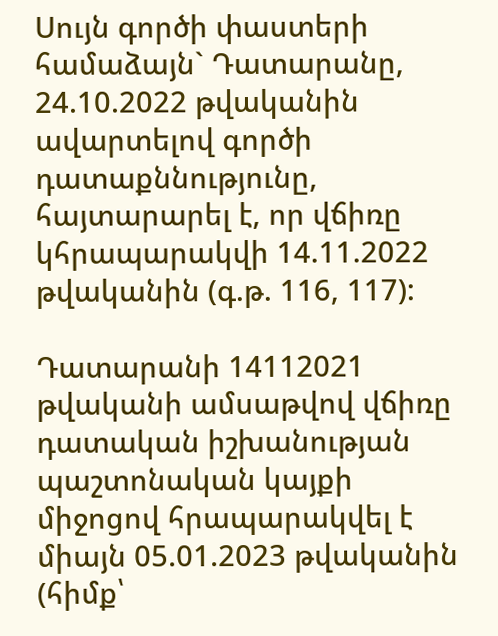Սույն գործի փաստերի համաձայն` Դատարանը, 24.10.2022 թվականին ավարտելով գործի դատաքննությունը, հայտարարել է, որ վճիռը կհրապարակվի 14.11.2022 թվականին (գ.թ. 116, 117):

Դատարանի 14112021 թվականի ամսաթվով վճիռը դատական իշխանության պաշտոնական կայքի միջոցով հրապարակվել է միայն 05.01.2023 թվականին (հիմք՝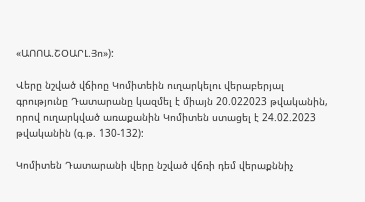«ԱՈՈԱ.ՇՕԱՐԼ.Յո»):

Վերը նշված վճիոը Կոմիտեին ուղարկելու վերաբերյալ գրությունը Դատարանը կազմել է միայն 20.022023 թվականին, որով ուղարկված առաքանին Կոմիտեն ստացել է 24.02.2023 թվականին (գ.թ. 130-132):

Կոմիտեն Դատարանի վերը նշված վճռի դեմ վերաքննիչ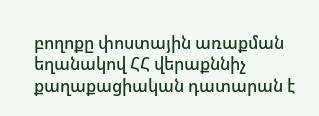բողոքը փոստային առաքման եղանակով ՀՀ վերաքննիչ քաղաքացիական դատարան է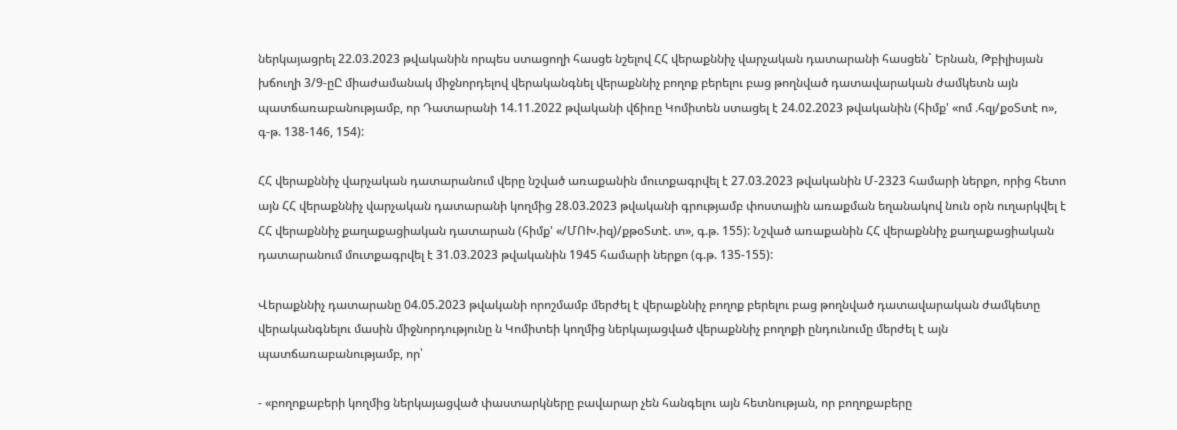ներկայացրել 22.03.2023 թվականին որպես ստացողի հասցե նշելով ՀՀ վերաքննիչ վարչական դատարանի հասցեն` Երնան, Թբիլիսյան խճուղի 3/9-ըԸ միաժամանակ միջնորդելով վերականգնել վերաքննիչ բողոք բերելու բաց թողնված դատավարական ժամկետն այն պատճառաբանությամբ, որ Դատարանի 14.11.2022 թվականի վճիռը Կոմիտեն ստացել է 24.02.2023 թվականին (հիմք' «ոմ .հզյ/քօՏտէ ո», գ-թ. 138-146, 154):

ՀՀ վերաքննիչ վարչական դատարանում վերը նշված առաքանին մուտքագրվել է 27.03.2023 թվականին Մ-2323 համարի ներքո, որից հետո այն ՀՀ վերաքննիչ վարչական դատարանի կողմից 28.03.2023 թվականի գրությամբ փոստային առաքման եղանակով նուն օրն ուղարկվել է ՀՀ վերաքննիչ քաղաքացիական դատարան (հիմք' «/ՄՈԽ.իզ)/քթօՏտէ. տ», գ.թ. 155): Նշված առաքանին ՀՀ վերաքննիչ քաղաքացիական դատարանում մուտքագրվել է 31.03.2023 թվականին 1945 համարի ներքո (գ.թ. 135-155):

Վերաքննիչ դատարանը 04.05.2023 թվականի որոշմամբ մերժել է վերաքննիչ բողոք բերելու բաց թողնված դատավարական ժամկետը վերականգնելու մասին միջնորդությունը ն Կոմիտեի կողմից ներկայացված վերաքննիչ բողոքի ընդունումը մերժել է այն պատճառաբանությամբ, որ՝

- «բողոքաբերի կողմից ներկայացված փաստարկները բավարար չեն հանգելու այն հետնության, որ բողոքաբերը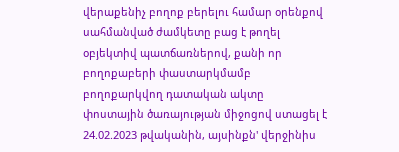վերաքենիչ բողոք բերելու համար օրենքով սահմանված ժամկետը բաց է թողել օբյեկտիվ պատճառներով, քանի որ բողոքաբերի փաստարկմամբ բողոքարկվող դատական ակտը փոստային ծառայության միջոցով ստացել է 24.02.2023 թվականին, այսինքն' վերջինիս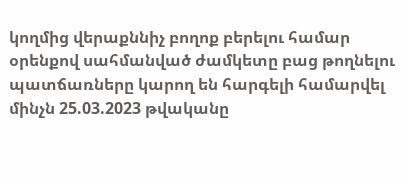կողմից վերաքննիչ բողոք բերելու համար օրենքով սահմանված ժամկետը բաց թողնելու պատճառները կարող են հարգելի համարվել մինչն 25.03.2023 թվականը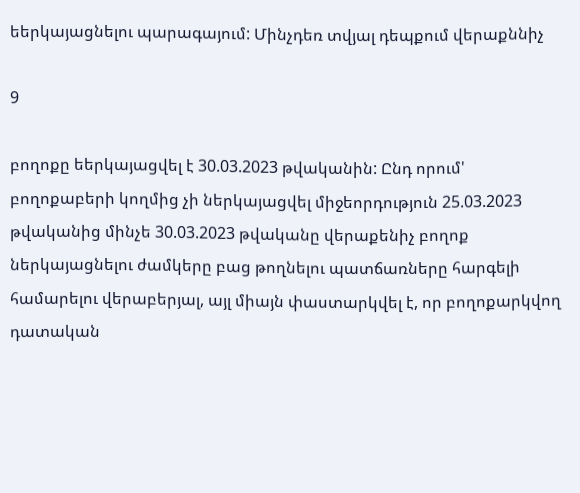եերկայացնելու պարագայում: Մինչդեռ տվյալ դեպքում վերաքննիչ

9

բողոքը եերկայացվել է 30.03.2023 թվականին: Ընդ որում' բողոքաբերի կողմից չի ներկայացվել միջեորդություն 25.03.2023 թվականից մինչե 30.03.2023 թվականը վերաքենիչ բողոք ներկայացնելու ժամկերը բաց թողնելու պատճառները հարգելի համարելու վերաբերյալ, այլ միայն փաստարկվել է, որ բողոքարկվող դատական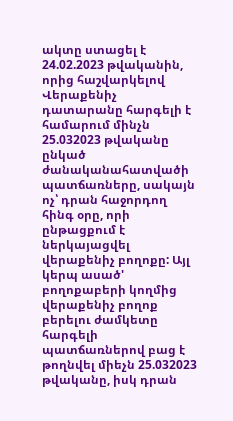ակտը ստացել է 24.02.2023 թվականին, որից հաշվարկելով Վերաքենիչ դատարանը հարգելի է համարում մինչն 25.032023 թվականը ընկած ժանականահատվածի պատճառները, սակայն ոչ՝ դրան հաջորդող հինգ օրը, որի ընթացքում է ներկայացվել վերաքենիչ բողոքը: Այլ կերպ ասած' բողոքաբերի կողմից վերաքենիչ բողոք բերելու ժամկետը հարգելի պատճառներով բաց է թողնվել միեչն 25.032023 թվականը, իսկ դրան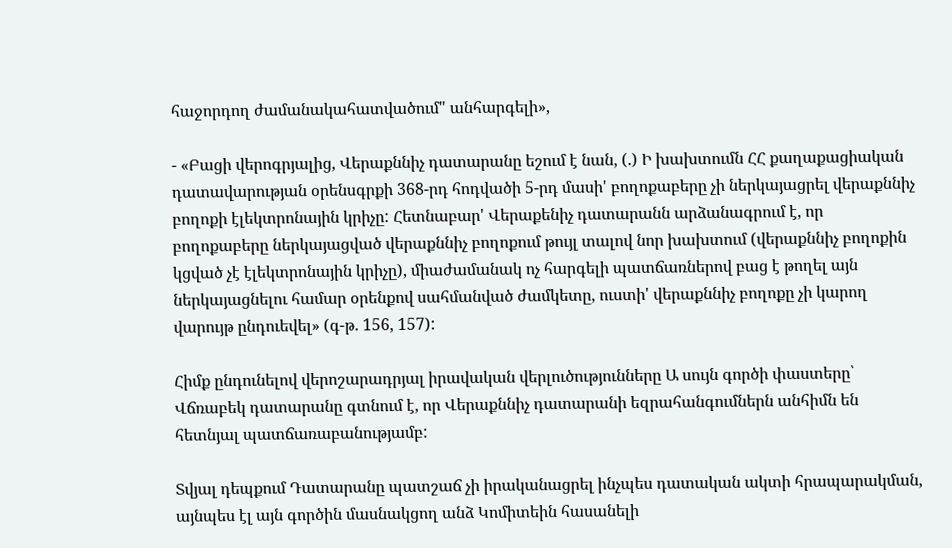հաջորդող ժամանակահատվածում" անհարգելի»,

- «Բացի վերոգրյալից, Վերաքննիչ դատարանը եշում է նան, (.) Ի խախտումն ՀՀ քաղաքացիական դատավարության օրենսգրքի 368-րդ հոդվածի 5-րդ մասի' բողոքաբերը չի ներկայացրել վերաքննիչ բողոքի էլեկտրոնային կրիչը: Հետնաբար' Վերաքենիչ դատարանն արձանագրում է, որ բողոքաբերը ներկայացված վերաքննիչ բողոքում թույլ տալով նոր խախտում (վերաքննիչ բողոքին կցված չէ էլեկտրոնային կրիչը), միաժամանակ ոչ հարգելի պատճառներով բաց է թողել այն ներկայացնելու համար օրենքով սահմանված ժամկետը, ուստի' վերաքննիչ բողոքը չի կարող վարույթ ընդուեվել» (գ-թ. 156, 157):

Հիմք ընդունելով վերոշարադրյալ իրավական վերլուծությունները Ա սույն գործի փաստերը՝ Վճռաբեկ դատարանը գտնում է, որ Վերաքննիչ դատարանի եզրահանգումներն անհիմն են հետնյալ պատճառաբանությամբ:

Տվյալ դեպքում Դատարանը պատշաճ չի իրականացրել ինչպես դատական ակտի հրապարակման, այնպես էլ այն գործին մասնակցող անձ Կոմիտեին հասանելի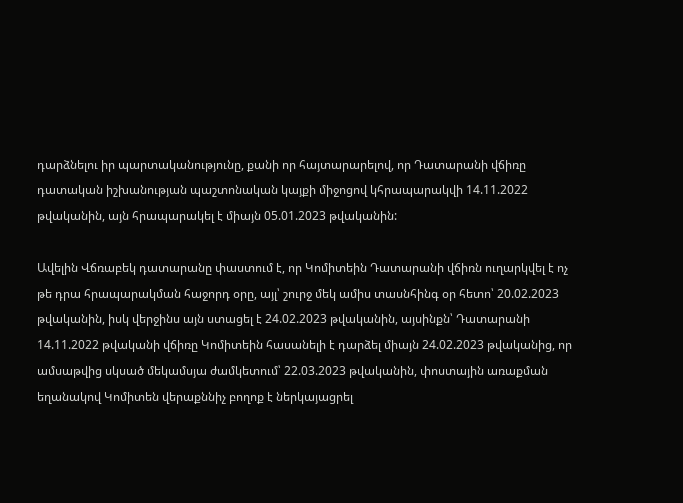դարձնելու իր պարտականությունը, քանի որ հայտարարելով, որ Դատարանի վճիռը դատական իշխանության պաշտոնական կայքի միջոցով կհրապարակվի 14.11.2022 թվականին, այն հրապարակել է միայն 05.01.2023 թվականին:

Ավելին Վճռաբեկ դատարանը փաստում է, որ Կոմիտեին Դատարանի վճիռն ուղարկվել է ոչ թե դրա հրապարակման հաջորդ օրը, այլ՝ շուրջ մեկ ամիս տասնհինգ օր հետո՝ 20.02.2023 թվականին, իսկ վերջինս այն ստացել է 24.02.2023 թվականին, այսինքն՝ Դատարանի 14.11.2022 թվականի վճիռը Կոմիտեին հասանելի է դարձել միայն 24.02.2023 թվականից, որ ամսաթվից սկսած մեկամսյա ժամկետում՝ 22.03.2023 թվականին, փոստային առաքման եղանակով Կոմիտեն վերաքննիչ բողոք է ներկայացրել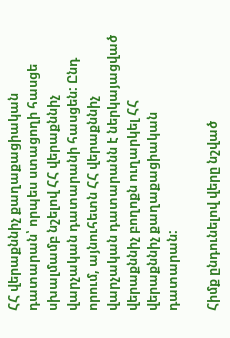ՀՀ վերաքննիչ քաղաքացիական դատարան՝ որպես ստացողի հասցե սխալմամբ նշելով ՀՀ վերաքննիչ վարչական դատարանի հասցեն: Ընդ որում, այնուհետն ՀՀ վերաքննիչ վարչական դատարանն է ներկայացված վերաքննիչ բողոքն ուղարկել ՀՀ վերաքննիչ քաղաքացիական դատարան:

Հիմք ընդունելով վերը նշված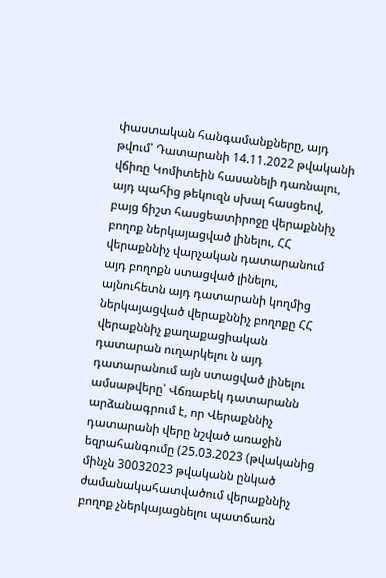փաստական հանգամանքները, այդ թվում՝ Դատարանի 14.11.2022 թվականի վճիռը Կոմիտեին հասանելի դառնալու, այդ պահից թեկուզն սխալ հասցեով, բայց ճիշտ հասցեատիրոջը վերաքննիչ բողոք ներկայացված լինելու, ՀՀ վերաքննիչ վարչական դատարանում այդ բողոքն ստացված լինելու, այնուհետն այդ դատարանի կողմից ներկայացված վերաքննիչ բողոքը ՀՀ վերաքննիչ քաղաքացիական դատարան ուղարկելու ն այդ դատարանում այն ստացված լինելու ամսաթվերը՝ Վճռաբեկ դատարանն արձանագրում է, որ Վերաքննիչ դատարանի վերը նշված առաջին եզրահանգումը (25.03.2023 (թվականից մինչն 30032023 թվականն ընկած ժամանակահատվածում վերաքննիչ բողոք չներկայացնելու պատճառն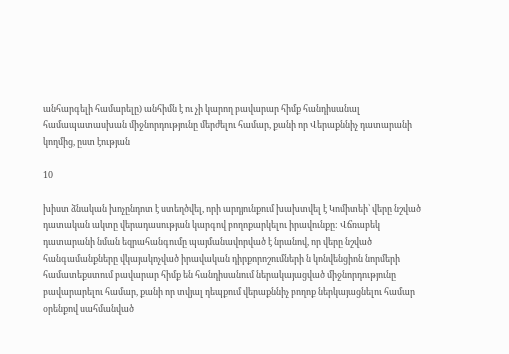անհարգելի համարելը) անհիմն է ու չի կարող բավարար հիմք հանդիսանալ համապատասխան միջնորդությունը մերժելու համար, քանի որ Վերաքննիչ դատարանի կողմից, ըստ էության

10

խիստ ձնական խոչընդոտ է ստեղծվել, որի արդյունքում խախտվել է Կոմիտեի՝ վերը նշված դատական ակտը վերադասության կարգով բողոքարկելու իրավունքը: Վճռաբեկ դատարանի նման եզրահանգումը պայմանավորված է նրանով, որ վերը նշված հանգամանքները վկայակոչված իրավական դիրքորոշումների ն կոնվենցիոն նորմերի համատեքստում բավարար հիմք են հանդիսանում ներակայացված միջնորդությունը բավարարելու համար, քանի որ տվյալ դեպքում վերաքննիչ բողոք ներկայացնելու համար օրենքով սահմանված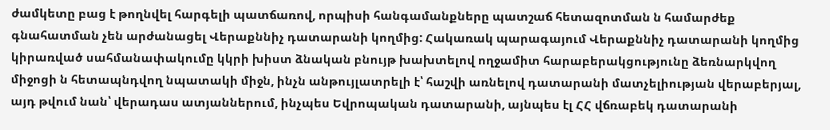ժամկետը բաց է թողնվել հարգելի պատճառով, որպիսի հանգամանքները պատշաճ հետազոտման ն համարժեք գնահատման չեն արժանացել Վերաքննիչ դատարանի կողմից: Հակառակ պարագայում Վերաքննիչ դատարանի կողմից կիրառված սահմանափակումը կկրի խիստ ձնական բնույթ խախտելով ողջամիտ հարաբերակցությունը ձեռնարկվող միջոցի ն հետապնդվող նպատակի միջն, ինչն անթույլատրելի է՝ հաշվի առնելով դատարանի մատչելիության վերաբերյալ, այդ թվում նան՝ վերադաս ատյաններում, ինչպես Եվրոպական դատարանի, այնպես էլ ՀՀ վճռաբեկ դատարանի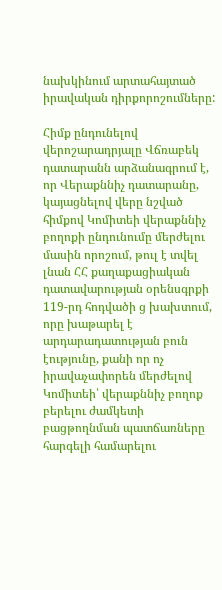նախկինում արտահայտած իրավական դիրքորոշումները:

Հիմք ընդունելով վերոշարադրյալը Վճռաբեկ դատարանն արձանագրում է, որ Վերաքննիչ դատարանը, կայացնելով վերը նշված հիմքով Կոմիտեի վերաքննիչ բողոքի ընդունումը մերժելու մասին որոշում, թուլ է տվել լնան ՀՀ քաղաքացիական դատավարության օրենսգրքի 119-րդ հոդվածի ց խախտում, որը խաթարել է արդարադատության բուն էությունը, քանի որ ոչ իրավաչափորեն մերժելով Կոմիտեի՝ վերաքննիչ բողոք բերելու ժամկետի բացթողնման պատճառները հարգելի համարելու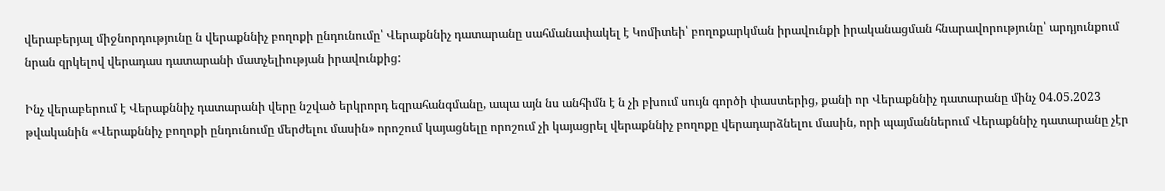վերաբերյալ միջնորդությունը ն վերաքննիչ բողոքի ընդունումը՝ Վերաքննիչ դատարանը սահմանափակել է Կոմիտեի՝ բողոքարկման իրավունքի իրականացման հնարավորությունը՝ արդյունքում նրան զրկելով վերադաս դատարանի մատչելիության իրավունքից:

Ինչ վերաբերում է Վերաքննիչ դատարանի վերը նշված երկրորդ եզրահանգմանը, ապա այն նս անհիմն է ն չի բխում սույն գործի փաստերից, քանի որ Վերաքննիչ դատարանը մինչ 04.05.2023 թվականին «Վերաքննիչ բողոքի ընդունումը մերժելու մասին» որոշում կայացնելը որոշում չի կայացրել վերաքննիչ բողոքը վերադարձնելու մասին, որի պայմաններում Վերաքննիչ դատարանը չէր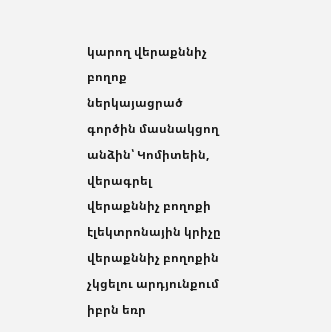կարող վերաքննիչ բողոք ներկայացրած գործին մասնակցող անձին՝ Կոմիտեին, վերագրել վերաքննիչ բողոքի էլեկտրոնային կրիչը վերաքննիչ բողոքին չկցելու արդյունքում իբրն եռր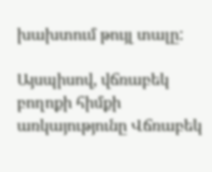խախտում թույլ տալը:

Այսպիսով, վճռաբեկ բողոքի հիմքի առկայությունը Վճռաբեկ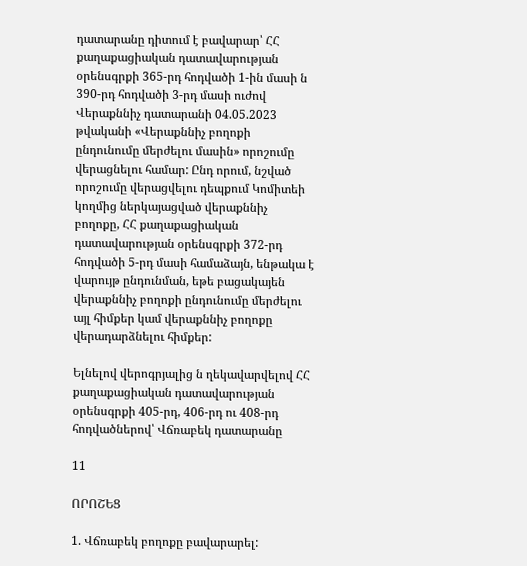դատարանը դիտում է բավարար՝ ՀՀ քաղաքացիական դատավարության օրենսգրքի 365-րդ հոդվածի 1-ին մասի ն 390-րդ հոդվածի 3-րդ մասի ուժով Վերաքննիչ դատարանի 04.05.2023 թվականի «Վերաքննիչ բողոքի ընդունումը մերժելու մասին» որոշումը վերացնելու համար: Ընդ որում, նշված որոշումը վերացվելու դեպքում Կոմիտեի կողմից ներկայացված վերաքննիչ բողոքը, ՀՀ քաղաքացիական դատավարության օրենսգրքի 372-րդ հոդվածի 5-րդ մասի համաձայն, ենթակա է վարույթ ընդունման, եթե բացակայեն վերաքննիչ բողոքի ընդունումը մերժելու այլ հիմքեր կամ վերաքննիչ բողոքը վերադարձնելու հիմքեր:

Ելնելով վերոգրյալից ն ղեկավարվելով ՀՀ քաղաքացիական դատավարության օրենսգրքի 405-րդ, 406-րդ ու 408-րդ հոդվածներով՝ Վճռաբեկ դատարանը

11

ՈՐՈՇԵՑ

1. Վճռաբեկ բողոքը բավարարել: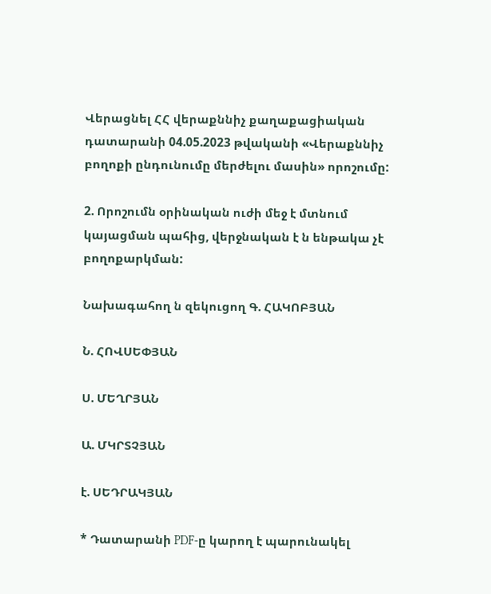Վերացնել ՀՀ վերաքննիչ քաղաքացիական դատարանի 04.05.2023 թվականի «Վերաքննիչ բողոքի ընդունումը մերժելու մասին» որոշումը:

2. Որոշումն օրինական ուժի մեջ է մտնում կայացման պահից, վերջնական է ն ենթակա չէ բողոքարկման:

Նախագահող ն զեկուցող Գ. ՀԱԿՈԲՅԱՆ

Ն. ՀՈՎՍԵՓՅԱՆ

Ս. ՄԵՂՐՅԱՆ

Ա. ՄԿՐՏՉՅԱՆ

է. ՍԵԴՐԱԿՅԱՆ

* Դատարանի PDF-ը կարող է պարունակել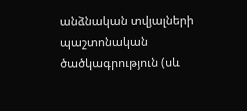անձնական տվյալների պաշտոնական ծածկագրություն (սև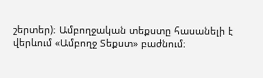շերտեր)։ Ամբողջական տեքստը հասանելի է վերևում «Ամբողջ Տեքստ» բաժնում։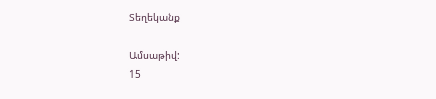Տեղեկանք

Ամսաթիվ:
15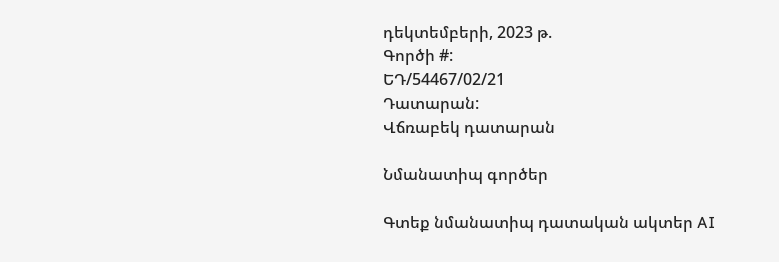դեկտեմբերի, 2023 թ.
Գործի #:
ԵԴ/54467/02/21
Դատարան:
Վճռաբեկ դատարան

Նմանատիպ գործեր

Գտեք նմանատիպ դատական ակտեր AI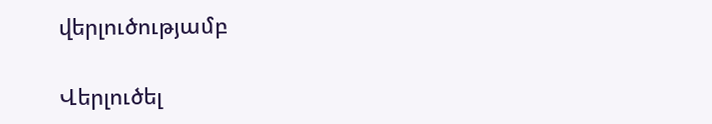վերլուծությամբ

Վերլուծել